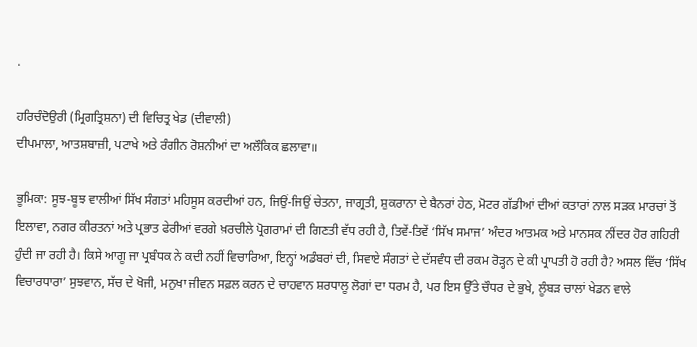.

ਹਰਿਚੰਦੋਉਰੀ (ਮ੍ਰਿਗਤ੍ਰਿਸ਼ਨਾ) ਦੀ ਵਿਚਿਤ੍ਰ ਖੇਡ (ਦੀਵਾਲੀ)
ਦੀਪਮਾਲਾ, ਆਤਸ਼ਬਾਜ਼ੀ, ਪਟਾਖੇ ਅਤੇ ਰੰਗੀਨ ਰੋਸ਼ਨੀਆਂ ਦਾ ਅਲੌਕਿਕ ਛਲਾਵਾ॥

ਭੂਮਿਕਾ: ਸੂਝ-ਬੂਝ ਵਾਲੀਆਂ ਸਿੱਖ ਸੰਗਤਾਂ ਮਹਿਸੂਸ ਕਰਦੀਆਂ ਹਨ, ਜਿਉਂ-ਜਿਉਂ ਚੇਤਨਾ, ਜਾਗ੍ਰਤੀ, ਸ਼ੁਕਰਾਨਾ ਦੇ ਬੈਨਰਾਂ ਹੇਠ, ਮੋਟਰ ਗੱਡੀਆਂ ਦੀਆਂ ਕਤਾਰਾਂ ਨਾਲ ਸੜਕ ਮਾਰਚਾਂ ਤੋਂ ਇਲਾਵਾ, ਨਗਰ ਕੀਰਤਨਾਂ ਅਤੇ ਪ੍ਰਭਾਤ ਫੇਰੀਆਂ ਵਰਗੇ ਖ਼ਰਚੀਲੇ ਪ੍ਰੋਗਰਾਮਾਂ ਦੀ ਗਿਣਤੀ ਵੱਧ ਰਹੀ ਹੈ, ਤਿਵੇਂ-ਤਿਵੇਂ ‘ਸਿੱਖ ਸਮਾਜ’ ਅੰਦਰ ਆਤਮਕ ਅਤੇ ਮਾਨਸਕ ਨੀਂਦਰ ਹੋਰ ਗਹਿਰੀ ਹੁੰਦੀ ਜਾ ਰਹੀ ਹੈ। ਕਿਸੇ ਆਗੂ ਜਾ ਪ੍ਰਬੰਧਕ ਨੇ ਕਦੀ ਨਹੀਂ ਵਿਚਾਰਿਆ, ਇਨ੍ਹਾਂ ਅਡੰਬਰਾਂ ਦੀ, ਸਿਵਾਏ ਸੰਗਤਾਂ ਦੇ ਦੱਸਵੰਧ ਦੀ ਰਕਮ ਰੋੜ੍ਹਨ ਦੇ ਕੀ ਪ੍ਰਾਪਤੀ ਹੋ ਰਹੀ ਹੈ? ਅਸਲ ਵਿੱਚ ‘ਸਿੱਖ ਵਿਚਾਰਧਾਰਾ’ ਸੁਝਵਾਨ, ਸੱਚ ਦੇ ਖੋਜੀ, ਮਨੁਖਾ ਜੀਵਨ ਸਫ਼ਲ ਕਰਨ ਦੇ ਚਾਹਵਾਨ ਸ਼ਰਧਾਲੂ ਲੋਗਾਂ ਦਾ ਧਰਮ ਹੈ, ਪਰ ਇਸ ਉੱਤੇ ਚੌਧਰ ਦੇ ਭੁਖੇ, ਲੂੰਬੜ ਚਾਲਾਂ ਖੇਡਨ ਵਾਲੇ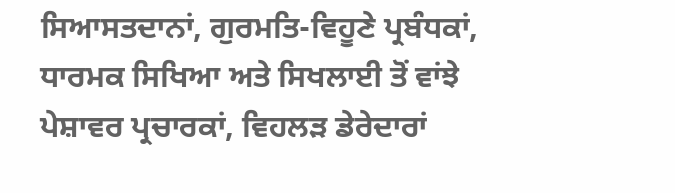ਸਿਆਸਤਦਾਨਾਂ, ਗੁਰਮਤਿ-ਵਿਹੂਣੇ ਪ੍ਰਬੰਧਕਾਂ, ਧਾਰਮਕ ਸਿਖਿਆ ਅਤੇ ਸਿਖਲਾਈ ਤੋਂ ਵਾਂਝੇ ਪੇਸ਼ਾਵਰ ਪ੍ਰਚਾਰਕਾਂ, ਵਿਹਲੜ ਡੇਰੇਦਾਰਾਂ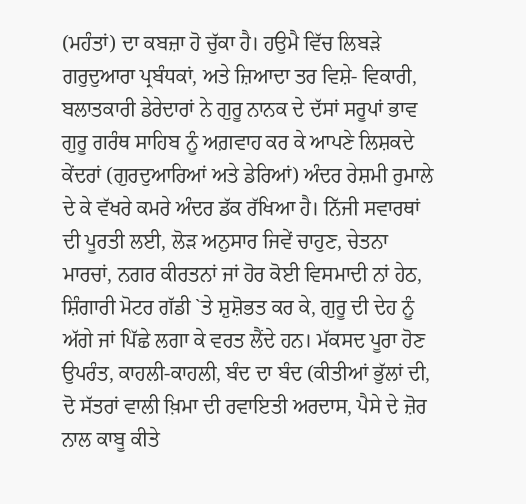(ਮਹੰਤਾਂ) ਦਾ ਕਬਜ਼ਾ ਹੋ ਚੁੱਕਾ ਹੈ। ਹਉਮੈ ਵਿੱਚ ਲਿਬੜੇ ਗਰੁਦੁਆਰਾ ਪ੍ਰਬੰਧਕਾਂ, ਅਤੇ ਜ਼ਿਆਦਾ ਤਰ ਵਿਸ਼ੇ- ਵਿਕਾਰੀ, ਬਲਾਤਕਾਰੀ ਡੇਰੇਦਾਰਾਂ ਨੇ ਗੁਰੂ ਨਾਨਕ ਦੇ ਦੱਸਾਂ ਸਰੂਪਾਂ ਭਾਵ ਗੁਰੂ ਗਰੰਥ ਸਾਹਿਬ ਨੂੰ ਅਗ਼ਵਾਹ ਕਰ ਕੇ ਆਪਣੇ ਲਿਸ਼ਕਦੇ ਕੇਂਦਰਾਂ (ਗੁਰਦੁਆਰਿਆਂ ਅਤੇ ਡੇਰਿਆਂ) ਅੰਦਰ ਰੇਸ਼ਮੀ ਰੁਮਾਲੇ ਦੇ ਕੇ ਵੱਖਰੇ ਕਮਰੇ ਅੰਦਰ ਡੱਕ ਰੱਖਿਆ ਹੈ। ਨਿੱਜੀ ਸਵਾਰਥਾਂ ਦੀ ਪੂਰਤੀ ਲਈ, ਲੋੜ ਅਨੁਸਾਰ ਜਿਵੇਂ ਚਾਹੁਣ, ਚੇਤਨਾ ਮਾਰਚਾਂ, ਨਗਰ ਕੀਰਤਨਾਂ ਜਾਂ ਹੋਰ ਕੋਈ ਵਿਸਮਾਦੀ ਨਾਂ ਹੇਠ, ਸ਼ਿੰਗਾਰੀ ਮੋਟਰ ਗੱਡੀ `ਤੇ ਸ਼ੁਸ਼ੋਭਤ ਕਰ ਕੇ, ਗੁਰੂ ਦੀ ਦੇਹ ਨੂੰ ਅੱਗੇ ਜਾਂ ਪਿੱਛੇ ਲਗਾ ਕੇ ਵਰਤ ਲੈਂਦੇ ਹਨ। ਮੱਕਸਦ ਪੂਰਾ ਹੋਣ ਉਪਰੰਤ, ਕਾਹਲੀ-ਕਾਹਲੀ, ਬੰਦ ਦਾ ਬੰਦ (ਕੀਤੀਆਂ ਭੁੱਲਾਂ ਦੀ, ਦੋ ਸੱਤਰਾਂ ਵਾਲੀ ਖ਼ਿਮਾ ਦੀ ਰਵਾਇਤੀ ਅਰਦਾਸ, ਪੈਸੇ ਦੇ ਜ਼ੋਰ ਨਾਲ ਕਾਬੂ ਕੀਤੇ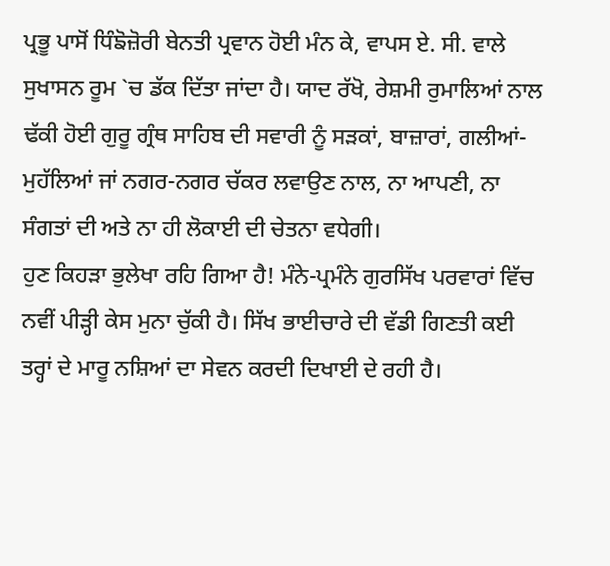ਪ੍ਰਭੂ ਪਾਸੋਂ ਧਿੰਙੋਜ਼ੋਰੀ ਬੇਨਤੀ ਪ੍ਰਵਾਨ ਹੋਈ ਮੰਨ ਕੇ, ਵਾਪਸ ਏ. ਸੀ. ਵਾਲੇ ਸੁਖਾਸਨ ਰੂਮ `ਚ ਡੱਕ ਦਿੱਤਾ ਜਾਂਦਾ ਹੈ। ਯਾਦ ਰੱਖੋ, ਰੇਸ਼ਮੀ ਰੁਮਾਲਿਆਂ ਨਾਲ ਢੱਕੀ ਹੋਈ ਗੁਰੂ ਗ੍ਰੰਥ ਸਾਹਿਬ ਦੀ ਸਵਾਰੀ ਨੂੰ ਸੜਕਾਂ, ਬਾਜ਼ਾਰਾਂ, ਗਲੀਆਂ-ਮੁਹੱਲਿਆਂ ਜਾਂ ਨਗਰ-ਨਗਰ ਚੱਕਰ ਲਵਾਉਣ ਨਾਲ, ਨਾ ਆਪਣੀ, ਨਾ ਸੰਗਤਾਂ ਦੀ ਅਤੇ ਨਾ ਹੀ ਲੋਕਾਈ ਦੀ ਚੇਤਨਾ ਵਧੇਗੀ।
ਹੁਣ ਕਿਹੜਾ ਭੁਲੇਖਾ ਰਹਿ ਗਿਆ ਹੈ! ਮੰਨੇ-ਪ੍ਰਮੰਨੇ ਗੁਰਸਿੱਖ ਪਰਵਾਰਾਂ ਵਿੱਚ ਨਵੀਂ ਪੀੜ੍ਹੀ ਕੇਸ ਮੁਨਾ ਚੁੱਕੀ ਹੈ। ਸਿੱਖ ਭਾਈਚਾਰੇ ਦੀ ਵੱਡੀ ਗਿਣਤੀ ਕਈ ਤਰ੍ਹਾਂ ਦੇ ਮਾਰੂ ਨਸ਼ਿਆਂ ਦਾ ਸੇਵਨ ਕਰਦੀ ਦਿਖਾਈ ਦੇ ਰਹੀ ਹੈ।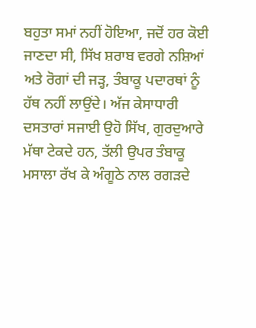ਬਹੁਤਾ ਸਮਾਂ ਨਹੀਂ ਹੋਇਆ, ਜਦੋਂ ਹਰ ਕੋਈ ਜਾਣਦਾ ਸੀ, ਸਿੱਖ ਸ਼ਰਾਬ ਵਰਗੇ ਨਸ਼ਿਆਂ ਅਤੇ ਰੋਗਾਂ ਦੀ ਜੜ੍ਹ, ਤੰਬਾਕੂ ਪਦਾਰਥਾਂ ਨੂੰ ਹੱਥ ਨਹੀਂ ਲਾਉਂਦੇ। ਅੱਜ ਕੇਸਾਧਾਰੀ ਦਸਤਾਰਾਂ ਸਜਾਈ ਉਹੋ ਸਿੱਖ, ਗੁਰਦੁਆਰੇ ਮੱਥਾ ਟੇਕਦੇ ਹਨ, ਤੱਲੀ ਉਪਰ ਤੰਬਾਕੂ ਮਸਾਲਾ ਰੱਖ ਕੇ ਅੰਗੂਠੇ ਨਾਲ ਰਗੜਦੇ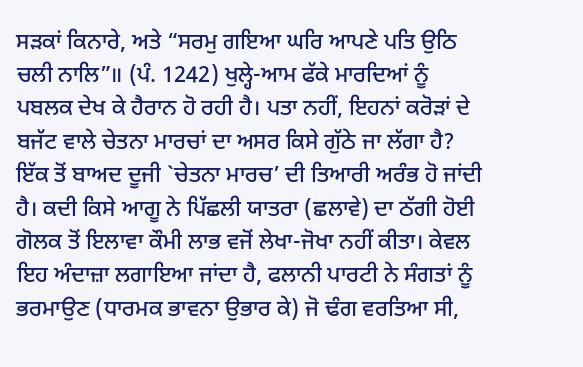ਸੜਕਾਂ ਕਿਨਾਰੇ, ਅਤੇ “ਸਰਮੁ ਗਇਆ ਘਰਿ ਆਪਣੇ ਪਤਿ ਉਠਿ ਚਲੀ ਨਾਲਿ”॥ (ਪੰ. 1242) ਖੁਲ੍ਹੇ-ਆਮ ਫੱਕੇ ਮਾਰਦਿਆਂ ਨੂੰ ਪਬਲਕ ਦੇਖ ਕੇ ਹੈਰਾਨ ਹੋ ਰਹੀ ਹੈ। ਪਤਾ ਨਹੀਂ, ਇਹਨਾਂ ਕਰੋੜਾਂ ਦੇ ਬਜੱਟ ਵਾਲੇ ਚੇਤਨਾ ਮਾਰਚਾਂ ਦਾ ਅਸਰ ਕਿਸੇ ਗੁੱਠੇ ਜਾ ਲੱਗਾ ਹੈ? ਇੱਕ ਤੋਂ ਬਾਅਦ ਦੂਜੀ `ਚੇਤਨਾ ਮਾਰਚ’ ਦੀ ਤਿਆਰੀ ਅਰੰਭ ਹੋ ਜਾਂਦੀ ਹੈ। ਕਦੀ ਕਿਸੇ ਆਗੂ ਨੇ ਪਿੱਛਲੀ ਯਾਤਰਾ (ਛਲਾਵੇ) ਦਾ ਠੱਗੀ ਹੋਈ ਗੋਲਕ ਤੋਂ ਇਲਾਵਾ ਕੌਮੀ ਲਾਭ ਵਜੋਂ ਲੇਖਾ-ਜੋਖਾ ਨਹੀਂ ਕੀਤਾ। ਕੇਵਲ ਇਹ ਅੰਦਾਜ਼ਾ ਲਗਾਇਆ ਜਾਂਦਾ ਹੈ, ਫਲਾਨੀ ਪਾਰਟੀ ਨੇ ਸੰਗਤਾਂ ਨੂੰ ਭਰਮਾਉਣ (ਧਾਰਮਕ ਭਾਵਨਾ ਉਭਾਰ ਕੇ) ਜੋ ਢੰਗ ਵਰਤਿਆ ਸੀ,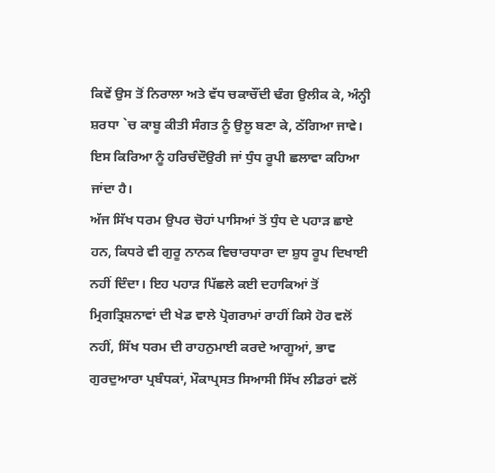ਕਿਵੇਂ ਉਸ ਤੋਂ ਨਿਰਾਲਾ ਅਤੇ ਵੱਧ ਚਕਾਚੌਂਦੀ ਢੰਗ ਉਲੀਕ ਕੇ, ਅੰਨ੍ਹੀ ਸ਼ਰਧਾ `ਚ ਕਾਬੂ ਕੀਤੀ ਸੰਗਤ ਨੂੰ ਉਲੂ ਬਣਾ ਕੇ, ਠੱਗਿਆ ਜਾਵੇ। ਇਸ ਕਿਰਿਆ ਨੂੰ ਹਰਿਚੰਦੌਉਰੀ ਜਾਂ ਧੁੰਧ ਰੂਪੀ ਛਲਾਵਾ ਕਹਿਆ ਜਾਂਦਾ ਹੈ।
ਅੱਜ ਸਿੱਖ ਧਰਮ ਉਪਰ ਚੋਹਾਂ ਪਾਸਿਆਂ ਤੋਂ ਧੁੰਧ ਦੇ ਪਹਾੜ ਛਾਏ ਹਨ, ਕਿਧਰੇ ਵੀ ਗੁਰੂ ਨਾਨਕ ਵਿਚਾਰਧਾਰਾ ਦਾ ਸ਼ੁਧ ਰੂਪ ਦਿਖਾਈ ਨਹੀਂ ਦਿੰਦਾ। ਇਹ ਪਹਾੜ ਪਿੱਛਲੇ ਕਈ ਦਹਾਕਿਆਂ ਤੋਂ ਮ੍ਰਿਗਤ੍ਰਿਸ਼ਨਾਵਾਂ ਦੀ ਖੇਡ ਵਾਲੇ ਪ੍ਰੋਗਰਾਮਾਂ ਰਾਹੀਂ ਕਿਸੇ ਹੋਰ ਵਲੋਂ ਨਹੀਂ, ਸਿੱਖ ਧਰਮ ਦੀ ਰਾਹਨੁਮਾਈ ਕਰਦੇ ਆਗੂਆਂ, ਭਾਵ ਗੁਰਦੁਆਰਾ ਪ੍ਰਬੰਧਕਾਂ, ਮੌਕਾਪ੍ਰਸਤ ਸਿਆਸੀ ਸਿੱਖ ਲੀਡਰਾਂ ਵਲੋਂ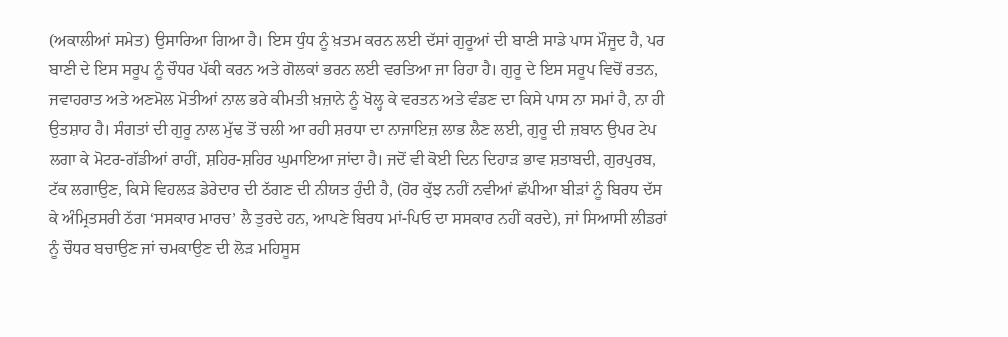(ਅਕਾਲੀਆਂ ਸਮੇਤ) ਉਸਾਰਿਆ ਗਿਆ ਹੈ। ਇਸ ਧੁੰਧ ਨੂੰ ਖ਼ਤਮ ਕਰਨ ਲਈ ਦੱਸਾਂ ਗੁਰੂਆਂ ਦੀ ਬਾਣੀ ਸਾਡੇ ਪਾਸ ਮੌਜੂਦ ਹੈ, ਪਰ ਬਾਣੀ ਦੇ ਇਸ ਸਰੂਪ ਨੂੰ ਚੌਧਰ ਪੱਕੀ ਕਰਨ ਅਤੇ ਗੋਲਕਾਂ ਭਰਨ ਲਈ ਵਰਤਿਆ ਜਾ ਰਿਹਾ ਹੈ। ਗੁਰੂ ਦੇ ਇਸ ਸਰੂਪ ਵਿਚੋਂ ਰਤਨ, ਜਵਾਹਰਾਤ ਅਤੇ ਅਣਮੋਲ ਮੋਤੀਆਂ ਨਾਲ ਭਰੇ ਕੀਮਤੀ ਖ਼ਜ਼ਾਨੇ ਨੂੰ ਖੋਲ੍ਹ ਕੇ ਵਰਤਨ ਅਤੇ ਵੰਡਣ ਦਾ ਕਿਸੇ ਪਾਸ ਨਾ ਸਮਾਂ ਹੈ, ਨਾ ਹੀ ਉਤਸ਼ਾਹ ਹੈ। ਸੰਗਤਾਂ ਦੀ ਗੁਰੂ ਨਾਲ ਮੁੱਢ ਤੋਂ ਚਲੀ ਆ ਰਹੀ ਸ਼ਰਧਾ ਦਾ ਨਾਜਾਇਜ਼ ਲਾਭ ਲੈਣ ਲਈ, ਗੁਰੂ ਦੀ ਜ਼ਬਾਨ ਉਪਰ ਟੇਪ ਲਗਾ ਕੇ ਮੋਟਰ-ਗੱਡੀਆਂ ਰਾਹੀਂ, ਸ਼ਹਿਰ-ਸ਼ਹਿਰ ਘੁਮਾਇਆ ਜਾਂਦਾ ਹੈ। ਜਦੋਂ ਵੀ ਕੋਈ ਦਿਨ ਦਿਹਾੜ ਭਾਵ ਸ਼ਤਾਬਦੀ, ਗੁਰਪੁਰਬ, ਟੱਕ ਲਗਾਉਣ, ਕਿਸੇ ਵਿਹਲੜ ਡੇਰੇਦਾਰ ਦੀ ਠੱਗਣ ਦੀ ਨੀਯਤ ਹੁੰਦੀ ਹੈ, (ਹੋਰ ਕੁੱਝ ਨਹੀਂ ਨਵੀਆਂ ਛੱਪੀਆ ਬੀੜਾਂ ਨੂੰ ਬਿਰਧ ਦੱਸ ਕੇ ਅੰਮ੍ਰਿਤਸਰੀ ਠੱਗ ‘ਸਸਕਾਰ ਮਾਰਚ’ ਲੈ ਤੁਰਦੇ ਹਨ, ਆਪਣੇ ਬਿਰਧ ਮਾਂ-ਪਿਓ ਦਾ ਸਸਕਾਰ ਨਹੀਂ ਕਰਦੇ), ਜਾਂ ਸਿਆਸੀ ਲੀਡਰਾਂ ਨੂੰ ਚੌਧਰ ਬਚਾਉਣ ਜਾਂ ਚਮਕਾਉਣ ਦੀ ਲੋੜ ਮਹਿਸੂਸ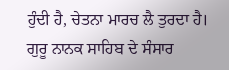ਹੁੰਦੀ ਹੈ, ਚੇਤਨਾ ਮਾਰਚ ਲੈ ਤੁਰਦਾ ਹੈ। ਗੁਰੂ ਨਾਨਕ ਸਾਹਿਬ ਦੇ ਸੰਸਾਰ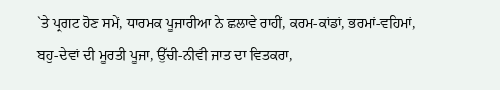`ਤੇ ਪ੍ਰਗਟ ਹੋਣ ਸਮੇਂ, ਧਾਰਮਕ ਪੂਜਾਰੀਆ ਨੇ ਛਲਾਵੇ ਰਾਹੀਂ, ਕਰਮ-ਕਾਂਡਾਂ, ਭਰਮਾਂ-ਵਹਿਮਾਂ, ਬਹੁ-ਦੇਵਾਂ ਦੀ ਮੂਰਤੀ ਪੂਜਾ, ਉੱਚੀ-ਨੀਵਂੀ ਜਾਤ ਦਾ ਵਿਤਕਰਾ,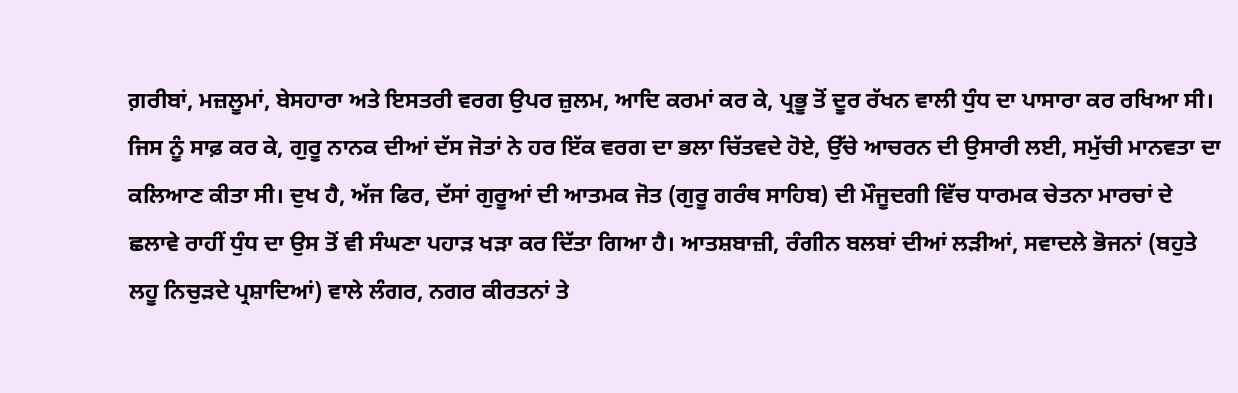ਗ਼ਰੀਬਾਂ, ਮਜ਼ਲੂਮਾਂ, ਬੇਸਹਾਰਾ ਅਤੇ ਇਸਤਰੀ ਵਰਗ ਉਪਰ ਜ਼ੁਲਮ, ਆਦਿ ਕਰਮਾਂ ਕਰ ਕੇ, ਪ੍ਰਭੂ ਤੋਂ ਦੂਰ ਰੱਖਨ ਵਾਲੀ ਧੁੰਧ ਦਾ ਪਾਸਾਰਾ ਕਰ ਰਖਿਆ ਸੀ। ਜਿਸ ਨੂੰ ਸਾਫ਼ ਕਰ ਕੇ, ਗੁਰੂ ਨਾਨਕ ਦੀਆਂ ਦੱਸ ਜੋਤਾਂ ਨੇ ਹਰ ਇੱਕ ਵਰਗ ਦਾ ਭਲਾ ਚਿੱਤਵਦੇ ਹੋਏ, ਉੱਚੇ ਆਚਰਨ ਦੀ ਉਸਾਰੀ ਲਈ, ਸਮੁੱਚੀ ਮਾਨਵਤਾ ਦਾ ਕਲਿਆਣ ਕੀਤਾ ਸੀ। ਦੁਖ ਹੈ, ਅੱਜ ਫਿਰ, ਦੱਸਾਂ ਗੁਰੂਆਂ ਦੀ ਆਤਮਕ ਜੋਤ (ਗੁਰੂ ਗਰੰਥ ਸਾਹਿਬ) ਦੀ ਮੌਜੂਦਗੀ ਵਿੱਚ ਧਾਰਮਕ ਚੇਤਨਾ ਮਾਰਚਾਂ ਦੇ ਛਲਾਵੇ ਰਾਹੀਂ ਧੁੰਧ ਦਾ ਉਸ ਤੋਂ ਵੀ ਸੰਘਣਾ ਪਹਾੜ ਖੜਾ ਕਰ ਦਿੱਤਾ ਗਿਆ ਹੈ। ਆਤਸ਼ਬਾਜ਼ੀ, ਰੰਗੀਨ ਬਲਬਾਂ ਦੀਆਂ ਲੜੀਆਂ, ਸਵਾਦਲੇ ਭੋਜਨਾਂ (ਬਹੁਤੇ ਲਹੂ ਨਿਚੁੜਦੇ ਪ੍ਰਸ਼ਾਦਿਆਂ) ਵਾਲੇ ਲੰਗਰ, ਨਗਰ ਕੀਰਤਨਾਂ ਤੇ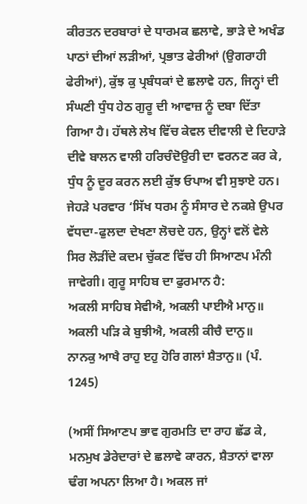ਕੀਰਤਨ ਦਰਬਾਰਾਂ ਦੇ ਧਾਰਮਕ ਛਲਾਵੇ, ਭਾੜੇ ਦੇ ਅਖੰਡ ਪਾਠਾਂ ਦੀਆਂ ਲੜੀਆਂ, ਪ੍ਰਭਾਤ ਫੇਰੀਆਂ (ਉਗਰਾਹੀ ਫੇਰੀਆਂ), ਕੁੱਝ ਕੁ ਪ੍ਰਬੰਧਕਾਂ ਦੇ ਛਲਾਵੇ ਹਨ, ਜਿਨ੍ਹਾਂ ਦੀ ਸੰਘਣੀ ਧੁੰਧ ਹੇਠ ਗੁਰੂ ਦੀ ਆਵਾਜ਼ ਨੂੰ ਦਬਾ ਦਿੱਤਾ ਗਿਆ ਹੈ। ਹੱਥਲੇ ਲੇਖ ਵਿੱਚ ਕੇਵਲ ਦੀਵਾਲੀ ਦੇ ਦਿਹਾੜੇ ਦੀਵੇ ਬਾਲਨ ਵਾਲੀ ਹਰਿਚੰਦੋਉਰੀ ਦਾ ਵਰਨਣ ਕਰ ਕੇ, ਧੁੰਧ ਨੂੰ ਦੂਰ ਕਰਨ ਲਈ ਕੁੱਝ ਓਪਾਅ ਵੀ ਸੁਝਾਏ ਹਨ। ਜੇਹੜੇ ਪਰਵਾਰ ‘ਸਿੱਖ ਧਰਮ ਨੂੰ ਸੰਸਾਰ ਦੇ ਨਕਸ਼ੇ ਉਪਰ ਵੱਧਦਾ-ਫੁਲਦਾ ਦੇਖਣਾ ਲੋਚਦੇ ਹਨ, ਉਨ੍ਹਾਂ ਵਲੋਂ ਵੇਲੇ ਸਿਰ ਲੋੜੀਂਦੇ ਕਦਮ ਚੁੱਕਣ ਵਿੱਚ ਹੀ ਸਿਆਣਪ ਮੰਨੀ ਜਾਵੇਗੀ। ਗੁਰੂ ਸਾਹਿਬ ਦਾ ਫੁਰਮਾਨ ਹੈ:
ਅਕਲੀ ਸਾਹਿਬ ਸੇਵੀਐ, ਅਕਲੀ ਪਾਈਐ ਮਾਨੁ॥
ਅਕਲੀ ਪੜਿ ਕੇ ਬੁਝੀਐ, ਅਕਲੀ ਕੀਚੈ ਦਾਨੁ॥
ਨਾਨਕੁ ਆਖੈ ਰਾਹੁ ੲਹੁ ਹੋਰਿ ਗਲਾਂ ਸ਼ੈਤਾਨੁ॥ (ਪੰ. 1245)

(ਅਸੀਂ ਸਿਆਣਪ ਭਾਵ ਗੁਰਮਤਿ ਦਾ ਰਾਹ ਛੱਡ ਕੇ, ਮਨਮੁਖ ਡੇਰੇਦਾਰਾਂ ਦੇ ਛਲਾਵੇ ਕਾਰਨ, ਸ਼ੈਤਾਨਾਂ ਵਾਲਾ ਢੰਗ ਅਪਨਾ ਲਿਆ ਹੈ। ਅਕਲ ਜਾਂ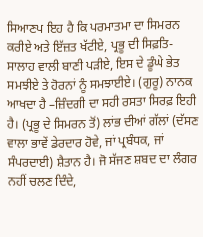ਸਿਆਣਪ ਇਹ ਹੈ ਕਿ ਪਰਮਾਤਮਾ ਦਾ ਸਿਮਰਨ ਕਰੀਏ ਅਤੇ ਇੱਜ਼ਤ ਖੱਟੀਏ, ਪ੍ਰਭੂ ਦੀ ਸਿਫ਼ਤਿ-ਸਾਲਾਹ ਵਾਲੀ ਬਾਣੀ ਪੜੀਏ, ਇਸ ਦੇ ਡੂੰਘੇ ਭੇਤ ਸਮਝੀਏ ਤੇ ਹੋਰਨਾਂ ਨੂੰ ਸਮਝਾਈਏ। (ਗੁਰੂ) ਨਾਨਕ ਆਖਦਾ ਹੈ –ਜ਼ਿੰਦਗੀ ਦਾ ਸਹੀ ਰਸਤਾ ਸਿਰਫ਼ ਇਹੀ ਹੈ। (ਪ੍ਰਭੂ ਦੇ ਸਿਮਰਨ ਤੋਂ) ਲਾਂਭ ਦੀਆਂ ਗੱਲਾਂ (ਦੱਸਣ ਵਾਲਾ ਭਾਵੇਂ ਡੇਰਦਾਰ ਹੋਵੇ, ਜਾਂ ਪ੍ਰਬੰਧਕ, ਜਾਂ ਸੰਪਰਦਾਈ) ਸ਼ੈਤਾਨ ਹੈ। ਜੋ ਸੱਜਣ ਸ਼ਬਦ ਦਾ ਲੰਗਰ ਨਹੀਂ ਚਲਣ ਦਿੰਦੇ,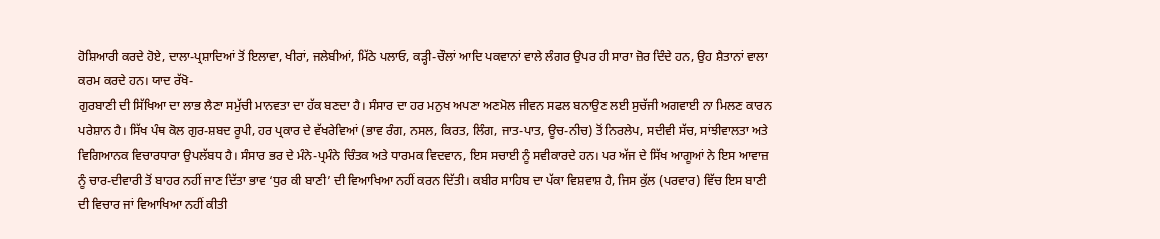ਹੋਸ਼ਿਆਰੀ ਕਰਦੇ ਹੋਏ, ਦਾਲਾ-ਪ੍ਰਸ਼ਾਦਿਆਂ ਤੋਂ ਇਲਾਵਾ, ਖੀਰਾਂ, ਜਲੇਬੀਆਂ, ਮਿੱਠੇ ਪਲਾਓ, ਕੜ੍ਹੀ-ਚੌਲਾਂ ਆਦਿ ਪਕਵਾਨਾਂ ਵਾਲੇ ਲੰਗਰ ਉਪਰ ਹੀ ਸਾਰਾ ਜ਼ੋਰ ਦਿੰਦੇ ਹਨ, ਉਹ ਸ਼ੈਤਾਨਾਂ ਵਾਲਾ ਕਰਮ ਕਰਦੇ ਹਨ। ਯਾਦ ਰੱਖੋ-
ਗੁਰਬਾਣੀ ਦੀ ਸਿੱਖਿਆ ਦਾ ਲਾਭ ਲੈਣਾ ਸਮੁੱਚੀ ਮਾਨਵਤਾ ਦਾ ਹੱਕ ਬਣਦਾ ਹੈ। ਸੰਸਾਰ ਦਾ ਹਰ ਮਨੁਖ ਅਪਣਾ ਅਣਮੋਲ ਜੀਵਨ ਸਫਲ ਬਨਾਉਣ ਲਈ ਸੁਚੱਜੀ ਅਗਵਾਈ ਨਾ ਮਿਲਣ ਕਾਰਨ ਪਰੇਸ਼ਾਨ ਹੈ। ਸਿੱਖ ਪੰਥ ਕੋਲ ਗੁਰ-ਸ਼ਬਦ ਰੂਪੀ, ਹਰ ਪ੍ਰਕਾਰ ਦੇ ਵੱਖਰੇਵਿਆਂ (ਭਾਵ ਰੰਗ, ਨਸਲ, ਕਿਰਤ, ਲਿੰਗ, ਜਾਤ-ਪਾਤ, ਊਚ-ਨੀਚ) ਤੋਂ ਨਿਰਲੇਪ, ਸਦੀਵੀ ਸੱਚ, ਸਾਂਝੀਵਾਲਤਾ ਅਤੇ ਵਿਗਿਆਨਕ ਵਿਚਾਰਧਾਰਾ ਉਪਲੱਬਧ ਹੈ। ਸੰਸਾਰ ਭਰ ਦੇ ਮੰਨੇ-ਪ੍ਰਮੰਨੇ ਚਿੰਤਕ ਅਤੇ ਧਾਰਮਕ ਵਿਦਵਾਨ, ਇਸ ਸਚਾਈ ਨੂੰ ਸਵੀਕਾਰਦੇ ਹਨ। ਪਰ ਅੱਜ ਦੇ ਸਿੱਖ ਆਗੂਆਂ ਨੇ ਇਸ ਆਵਾਜ਼ ਨੂੰ ਚਾਰ-ਦੀਵਾਰੀ ਤੋਂ ਬਾਹਰ ਨਹੀਂ ਜਾਣ ਦਿੱਤਾ ਭਾਵ ‘ਧੁਰ ਕੀ ਬਾਣੀ’ ਦੀ ਵਿਆਖਿਆ ਨਹੀਂ ਕਰਨ ਦਿੱਤੀ। ਕਬੀਰ ਸਾਹਿਬ ਦਾ ਪੱਕਾ ਵਿਸ਼ਵਾਸ਼ ਹੈ, ਜਿਸ ਕੁੱਲ (ਪਰਵਾਰ) ਵਿੱਚ ਇਸ ਬਾਣੀ ਦੀ ਵਿਚਾਰ ਜਾਂ ਵਿਆਖਿਆ ਨਹੀਂ ਕੀਤੀ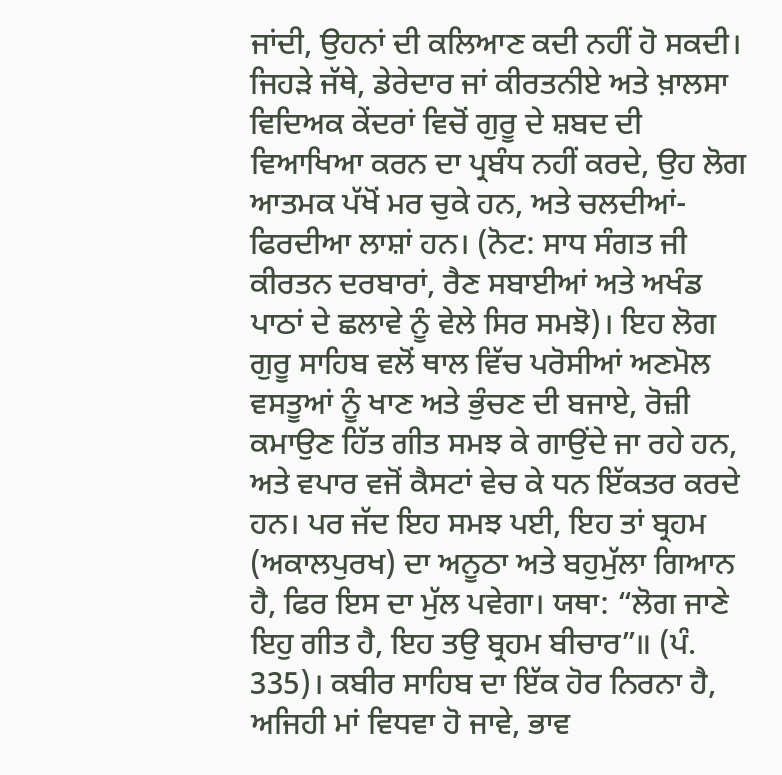ਜਾਂਦੀ, ਉਹਨਾਂ ਦੀ ਕਲਿਆਣ ਕਦੀ ਨਹੀਂ ਹੋ ਸਕਦੀ। ਜਿਹੜੇ ਜੱਥੇ, ਡੇਰੇਦਾਰ ਜਾਂ ਕੀਰਤਨੀਏ ਅਤੇ ਖ਼ਾਲਸਾ ਵਿਦਿਅਕ ਕੇਂਦਰਾਂ ਵਿਚੋਂ ਗੁਰੂ ਦੇ ਸ਼ਬਦ ਦੀ ਵਿਆਖਿਆ ਕਰਨ ਦਾ ਪ੍ਰਬੰਧ ਨਹੀਂ ਕਰਦੇ, ਉਹ ਲੋਗ ਆਤਮਕ ਪੱਖੋਂ ਮਰ ਚੁਕੇ ਹਨ, ਅਤੇ ਚਲਦੀਆਂ-ਫਿਰਦੀਆ ਲਾਸ਼ਾਂ ਹਨ। (ਨੋਟ: ਸਾਧ ਸੰਗਤ ਜੀ ਕੀਰਤਨ ਦਰਬਾਰਾਂ, ਰੈਣ ਸਬਾਈਆਂ ਅਤੇ ਅਖੰਡ ਪਾਠਾਂ ਦੇ ਛਲਾਵੇ ਨੂੰ ਵੇਲੇ ਸਿਰ ਸਮਝੋ)। ਇਹ ਲੋਗ ਗੁਰੂ ਸਾਹਿਬ ਵਲੋਂ ਥਾਲ ਵਿੱਚ ਪਰੋਸੀਆਂ ਅਣਮੋਲ ਵਸਤੂਆਂ ਨੂੰ ਖਾਣ ਅਤੇ ਭੁੰਚਣ ਦੀ ਬਜਾਏ, ਰੋਜ਼ੀ ਕਮਾਉਣ ਹਿੱਤ ਗੀਤ ਸਮਝ ਕੇ ਗਾਉਂਦੇ ਜਾ ਰਹੇ ਹਨ, ਅਤੇ ਵਪਾਰ ਵਜੋਂ ਕੈਸਟਾਂ ਵੇਚ ਕੇ ਧਨ ਇੱਕਤਰ ਕਰਦੇ ਹਨ। ਪਰ ਜੱਦ ਇਹ ਸਮਝ ਪਈ, ਇਹ ਤਾਂ ਬ੍ਰਹਮ (ਅਕਾਲਪੁਰਖ) ਦਾ ਅਨੂਠਾ ਅਤੇ ਬਹੁਮੁੱਲਾ ਗਿਆਨ ਹੈ, ਫਿਰ ਇਸ ਦਾ ਮੁੱਲ ਪਵੇਗਾ। ਯਥਾ: “ਲੋਗ ਜਾਣੇ ਇਹੁ ਗੀਤ ਹੈ, ਇਹ ਤਉ ਬ੍ਰਹਮ ਬੀਚਾਰ”॥ (ਪੰ. 335)। ਕਬੀਰ ਸਾਹਿਬ ਦਾ ਇੱਕ ਹੋਰ ਨਿਰਨਾ ਹੈ, ਅਜਿਹੀ ਮਾਂ ਵਿਧਵਾ ਹੋ ਜਾਵੇ, ਭਾਵ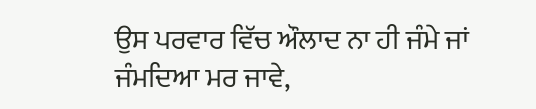ਉਸ ਪਰਵਾਰ ਵਿੱਚ ਔਲਾਦ ਨਾ ਹੀ ਜੰਮੇ ਜਾਂ ਜੰਮਦਿਆ ਮਰ ਜਾਵੇ,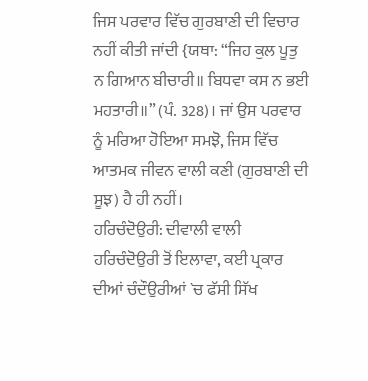ਜਿਸ ਪਰਵਾਰ ਵਿੱਚ ਗੁਰਬਾਣੀ ਦੀ ਵਿਚਾਰ ਨਹੀਂ ਕੀਤੀ ਜਾਂਦੀ {ਯਥਾ: “ਜਿਹ ਕੁਲ ਪੂਤੁ ਨ ਗਿਆਨ ਬੀਚਾਰੀ॥ ਬਿਧਵਾ ਕਸ ਨ ਭਈ ਮਹਤਾਰੀ॥” (ਪੰ. 328)। ਜਾਂ ਉਸ ਪਰਵਾਰ ਨੂੰ ਮਰਿਆ ਹੋਇਆ ਸਮਝੋ, ਜਿਸ ਵਿੱਚ ਆਤਮਕ ਜੀਵਨ ਵਾਲੀ ਕਣੀ (ਗੁਰਬਾਣੀ ਦੀ ਸੂਝ) ਹੈ ਹੀ ਨਹੀਂ।
ਹਰਿਚੰਦੋਉਰੀ: ਦੀਵਾਲੀ ਵਾਲੀ ਹਰਿਚੰਦੋਉਰੀ ਤੋਂ ਇਲਾਵਾ, ਕਈ ਪ੍ਰਕਾਰ ਦੀਆਂ ਚੰਦੌਉਰੀਆਂ `ਚ ਫੱਸੀ ਸਿੱਖ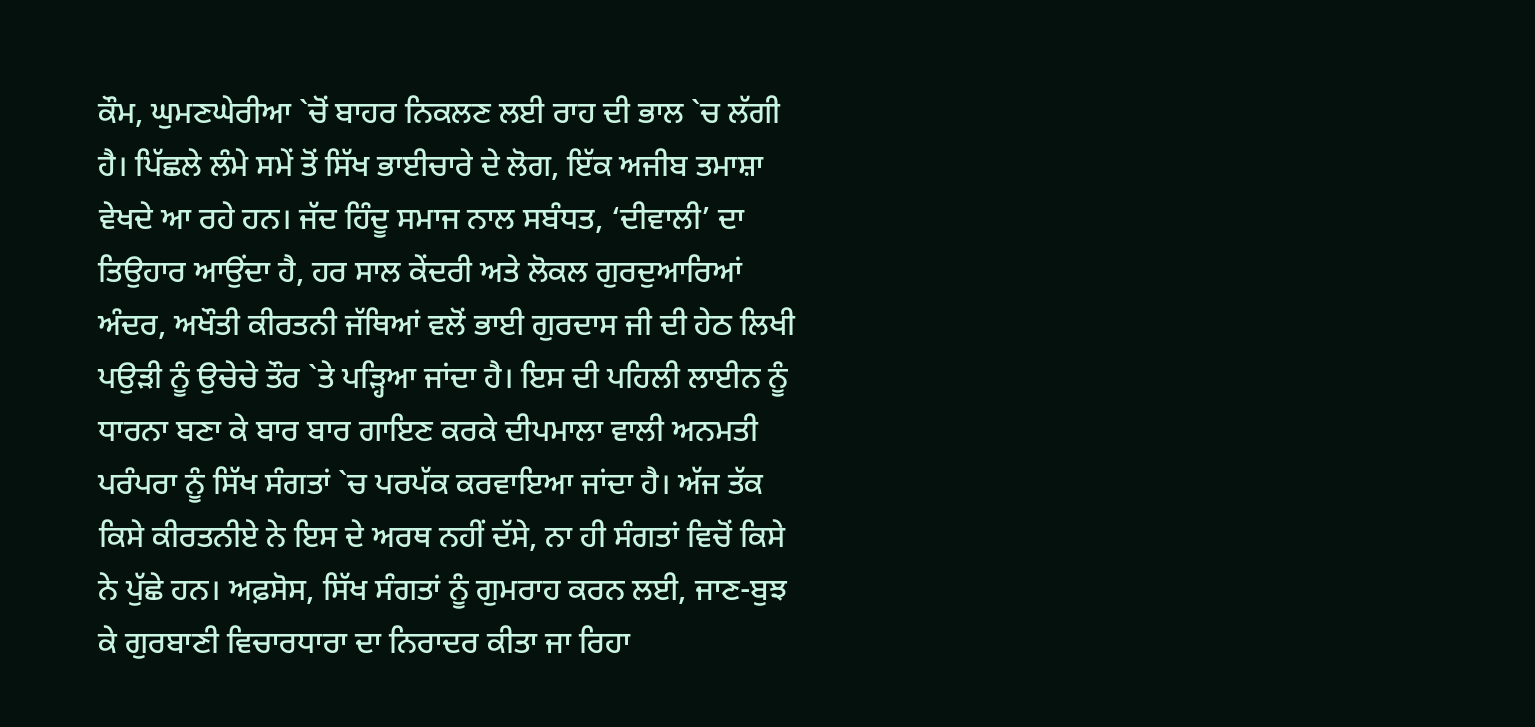ਕੌਮ, ਘੁਮਣਘੇਰੀਆ `ਚੋਂ ਬਾਹਰ ਨਿਕਲਣ ਲਈ ਰਾਹ ਦੀ ਭਾਲ `ਚ ਲੱਗੀ ਹੈ। ਪਿੱਛਲੇ ਲੰਮੇ ਸਮੇਂ ਤੋਂ ਸਿੱਖ ਭਾਈਚਾਰੇ ਦੇ ਲੋਗ, ਇੱਕ ਅਜੀਬ ਤਮਾਸ਼ਾ ਵੇਖਦੇ ਆ ਰਹੇ ਹਨ। ਜੱਦ ਹਿੰਦੂ ਸਮਾਜ ਨਾਲ ਸਬੰਧਤ, ‘ਦੀਵਾਲੀ’ ਦਾ ਤਿਉਹਾਰ ਆਉਂਦਾ ਹੈ, ਹਰ ਸਾਲ ਕੇਂਦਰੀ ਅਤੇ ਲੋਕਲ ਗੁਰਦੁਆਰਿਆਂ ਅੰਦਰ, ਅਖੌਤੀ ਕੀਰਤਨੀ ਜੱਥਿਆਂ ਵਲੋਂ ਭਾਈ ਗੁਰਦਾਸ ਜੀ ਦੀ ਹੇਠ ਲਿਖੀ ਪਉੜੀ ਨੂੰ ਉਚੇਚੇ ਤੌਰ `ਤੇ ਪੜ੍ਹਿਆ ਜਾਂਦਾ ਹੈ। ਇਸ ਦੀ ਪਹਿਲੀ ਲਾਈਨ ਨੂੰ ਧਾਰਨਾ ਬਣਾ ਕੇ ਬਾਰ ਬਾਰ ਗਾਇਣ ਕਰਕੇ ਦੀਪਮਾਲਾ ਵਾਲੀ ਅਨਮਤੀ ਪਰੰਪਰਾ ਨੂੰ ਸਿੱਖ ਸੰਗਤਾਂ `ਚ ਪਰਪੱਕ ਕਰਵਾਇਆ ਜਾਂਦਾ ਹੈ। ਅੱਜ ਤੱਕ ਕਿਸੇ ਕੀਰਤਨੀਏ ਨੇ ਇਸ ਦੇ ਅਰਥ ਨਹੀਂ ਦੱਸੇ, ਨਾ ਹੀ ਸੰਗਤਾਂ ਵਿਚੋਂ ਕਿਸੇ ਨੇ ਪੁੱਛੇ ਹਨ। ਅਫ਼ਸੋਸ, ਸਿੱਖ ਸੰਗਤਾਂ ਨੂੰ ਗੁਮਰਾਹ ਕਰਨ ਲਈ, ਜਾਣ-ਬੁਝ ਕੇ ਗੁਰਬਾਣੀ ਵਿਚਾਰਧਾਰਾ ਦਾ ਨਿਰਾਦਰ ਕੀਤਾ ਜਾ ਰਿਹਾ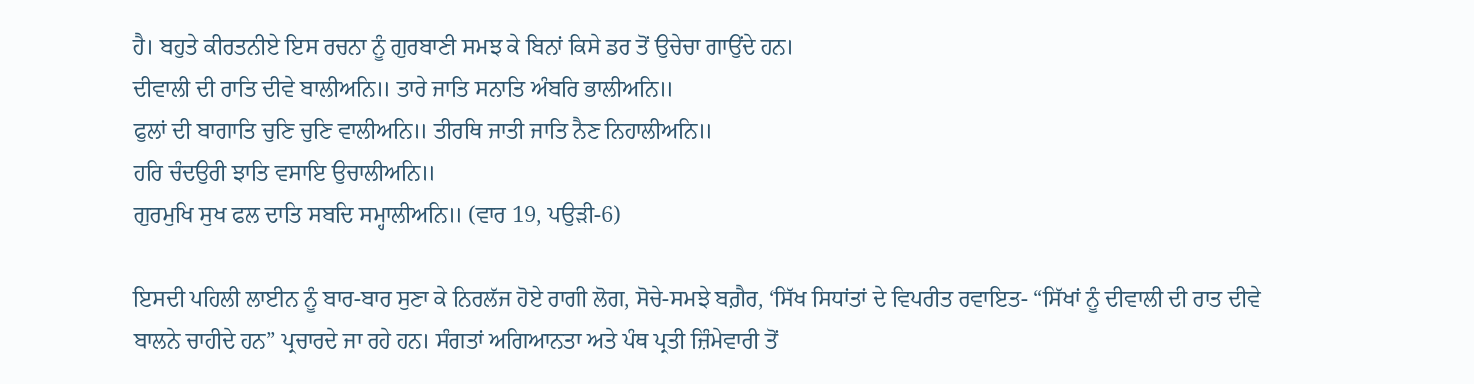ਹੈ। ਬਹੁਤੇ ਕੀਰਤਨੀਏ ਇਸ ਰਚਨਾ ਨੂੰ ਗੁਰਬਾਣੀ ਸਮਝ ਕੇ ਬਿਨਾਂ ਕਿਸੇ ਡਰ ਤੋਂ ਉਚੇਚਾ ਗਾਉਂਦੇ ਹਨ।
ਦੀਵਾਲੀ ਦੀ ਰਾਤਿ ਦੀਵੇ ਬਾਲੀਅਨਿ॥ ਤਾਰੇ ਜਾਤਿ ਸਨਾਤਿ ਅੰਬਰਿ ਭਾਲੀਅਨਿ॥
ਫੁਲਾਂ ਦੀ ਬਾਗਾਤਿ ਚੁਣਿ ਚੁਣਿ ਵਾਲੀਅਨਿ॥ ਤੀਰਥਿ ਜਾਤੀ ਜਾਤਿ ਨੈਣ ਨਿਹਾਲੀਅਨਿ॥
ਹਰਿ ਚੰਦਉਰੀ ਝਾਤਿ ਵਸਾਇ ਉਚਾਲੀਅਨਿ॥
ਗੁਰਮੁਖਿ ਸੁਖ ਫਲ ਦਾਤਿ ਸਬਦਿ ਸਮ੍ਹਾਲੀਅਨਿ॥ (ਵਾਰ 19, ਪਉੜੀ-6)

ਇਸਦੀ ਪਹਿਲੀ ਲਾਈਨ ਨੂੰ ਬਾਰ-ਬਾਰ ਸੁਣਾ ਕੇ ਨਿਰਲੱਜ ਹੋਏ ਰਾਗੀ ਲੋਗ, ਸੋਚੇ-ਸਮਝੇ ਬਗ਼ੈਰ, ‘ਸਿੱਖ ਸਿਧਾਂਤਾਂ ਦੇ ਵਿਪਰੀਤ ਰਵਾਇਤ- “ਸਿੱਖਾਂ ਨੂੰ ਦੀਵਾਲੀ ਦੀ ਰਾਤ ਦੀਵੇ ਬਾਲਨੇ ਚਾਹੀਦੇ ਹਨ” ਪ੍ਰਚਾਰਦੇ ਜਾ ਰਹੇ ਹਨ। ਸੰਗਤਾਂ ਅਗਿਆਨਤਾ ਅਤੇ ਪੰਥ ਪ੍ਰਤੀ ਜ਼ਿੰਮੇਵਾਰੀ ਤੋਂ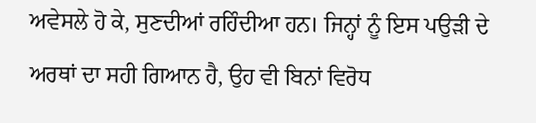ਅਵੇਸਲੇ ਹੋ ਕੇ, ਸੁਣਦੀਆਂ ਰਹਿੰਦੀਆ ਹਨ। ਜਿਨ੍ਹਾਂ ਨੂੰ ਇਸ ਪਉੜੀ ਦੇ ਅਰਥਾਂ ਦਾ ਸਹੀ ਗਿਆਨ ਹੈ, ਉਹ ਵੀ ਬਿਨਾਂ ਵਿਰੋਧ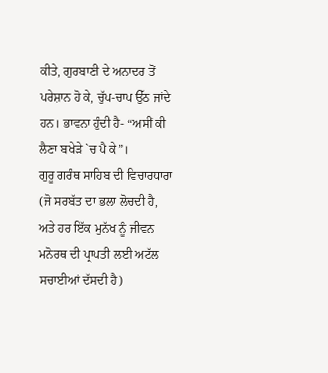ਕੀਤੇ, ਗੁਰਬਾਣੀ ਦੇ ਅਨਾਦਰ ਤੋਂ ਪਰੇਸ਼ਾਨ ਹੋ ਕੇ, ਚੁੱਪ-ਚਾਪ ਉੱਠ ਜਾਂਦੇ ਹਨ। ਭਾਵਨਾ ਹੁੰਦੀ ਹੈ- “ਅਸੀਂ ਕੀ ਲੈਣਾ ਬਖੇੜੇ `ਚ ਪੈ ਕੇ”।
ਗੁਰੂ ਗਰੰਥ ਸਾਹਿਬ ਦੀ ਵਿਚਾਰਧਾਰਾ (ਜੋ ਸਰਬੱਤ ਦਾ ਭਲਾ ਲੋਚਦੀ ਹੈ, ਅਤੇ ਹਰ ਇੱਕ ਮੁਨੱਖ ਨੂੰ ਜੀਵਨ ਮਨੋਰਥ ਦੀ ਪ੍ਰਾਪਤੀ ਲਈ ਅਟੱਲ ਸਚਾਈਆਂ ਦੱਸਦੀ ਹੈ)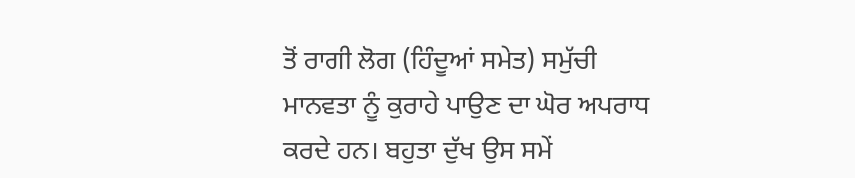ਤੋਂ ਰਾਗੀ ਲੋਗ (ਹਿੰਦੂਆਂ ਸਮੇਤ) ਸਮੁੱਚੀ ਮਾਨਵਤਾ ਨੂੰ ਕੁਰਾਹੇ ਪਾਉਣ ਦਾ ਘੋਰ ਅਪਰਾਧ ਕਰਦੇ ਹਨ। ਬਹੁਤਾ ਦੁੱਖ ਉਸ ਸਮੇਂ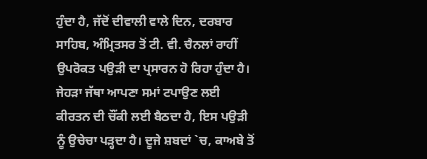ਹੁੰਦਾ ਹੈ, ਜੱਦੋਂ ਦੀਵਾਲੀ ਵਾਲੇ ਦਿਨ, ਦਰਬਾਰ ਸਾਹਿਬ, ਅੰਮ੍ਰਿਤਸਰ ਤੋਂ ਟੀ. ਵੀ. ਚੈਨਲਾਂ ਰਾਹੀਂ ਉਪਰੋਕਤ ਪਉੜੀ ਦਾ ਪ੍ਰਸਾਰਨ ਹੋ ਰਿਹਾ ਹੁੰਦਾ ਹੈ। ਜੇਹੜਾ ਜੱਥਾ ਆਪਣਾ ਸਮਾਂ ਟਪਾਉਣ ਲਈ ਕੀਰਤਨ ਦੀ ਚੌਂਕੀ ਲਈ ਬੈਠਦਾ ਹੈ, ਇਸ ਪਉੜੀ ਨੂੰ ਉਚੇਚਾ ਪੜ੍ਹਦਾ ਹੈ। ਦੂਜੇ ਸ਼ਬਦਾਂ `ਚ, ਕਾਅਬੇ ਤੋਂ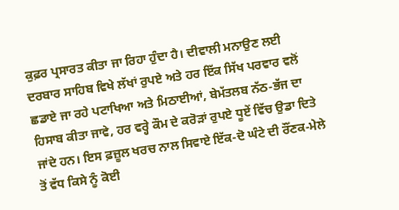ਕੁਫ਼ਰ ਪ੍ਰਸਾਰਤ ਕੀਤਾ ਜਾ ਰਿਹਾ ਹੁੰਦਾ ਹੈ। ਦੀਵਾਲੀ ਮਨਾਉਣ ਲਈ ਦਰਬਾਰ ਸਾਹਿਬ ਵਿਖੇ ਲੱਖਾਂ ਰੁਪਏ ਅਤੇ ਹਰ ਇੱਕ ਸਿੱਖ ਪਰਵਾਰ ਵਲੋਂ ਛਡਾਏ ਜਾ ਰਹੇ ਪਟਾਖਿਆ ਅਤੇ ਮਿਠਾਈਆਂ, ਬੇਮੱਤਲਬ ਨੱਠ-ਭੱਜ ਦਾ ਹਿਸਾਬ ਕੀਤਾ ਜਾਵੇ, ਹਰ ਵਰ੍ਹੇ ਕੌਮ ਦੇ ਕਰੋੜਾਂ ਰੁਪਏ ਧੂਏਂ ਵਿੱਚ ਉਡਾ ਦਿਤੇ ਜਾਂਦੇ ਹਨ। ਇਸ ਫ਼ਜ਼ੂਲ ਖਰਚ ਨਾਲ ਸਿਵਾਏ ਇੱਕ-ਦੋ ਘੰਟੇ ਦੀ ਰੌਂਣਕ-ਮੇਲੇ ਤੋਂ ਵੱਧ ਕਿਸੇ ਨੂੰ ਕੋਈ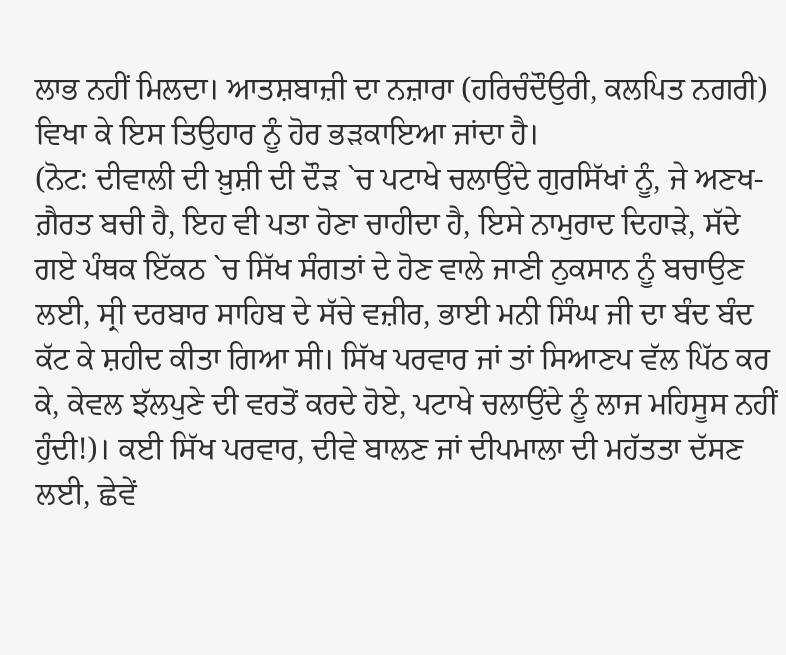ਲਾਭ ਨਹੀਂ ਮਿਲਦਾ। ਆਤਸ਼ਬਾਜ਼ੀ ਦਾ ਨਜ਼ਾਰਾ (ਹਰਿਚੰਦੌਉਰੀ, ਕਲਪਿਤ ਨਗਰੀ) ਵਿਖਾ ਕੇ ਇਸ ਤਿਉਹਾਰ ਨੂੰ ਹੋਰ ਭੜਕਾਇਆ ਜਾਂਦਾ ਹੈ।
(ਨੋਟ: ਦੀਵਾਲੀ ਦੀ ਖ਼ੁਸ਼ੀ ਦੀ ਦੌੜ `ਚ ਪਟਾਖੇ ਚਲਾਉਂਦੇ ਗੁਰਸਿੱਖਾਂ ਨੂੰ, ਜੇ ਅਣਖ-ਗ਼ੈਰਤ ਬਚੀ ਹੈ, ਇਹ ਵੀ ਪਤਾ ਹੋਣਾ ਚਾਹੀਦਾ ਹੈ, ਇਸੇ ਨਾਮੁਰਾਦ ਦਿਹਾੜੇ, ਸੱਦੇ ਗਏ ਪੰਥਕ ਇੱਕਠ `ਚ ਸਿੱਖ ਸੰਗਤਾਂ ਦੇ ਹੋਣ ਵਾਲੇ ਜਾਣੀ ਨੁਕਸਾਨ ਨੂੰ ਬਚਾਉਣ ਲਈ, ਸ੍ਰੀ ਦਰਬਾਰ ਸਾਹਿਬ ਦੇ ਸੱਚੇ ਵਜ਼ੀਰ, ਭਾਈ ਮਨੀ ਸਿੰਘ ਜੀ ਦਾ ਬੰਦ ਬੰਦ ਕੱਟ ਕੇ ਸ਼ਹੀਦ ਕੀਤਾ ਗਿਆ ਸੀ। ਸਿੱਖ ਪਰਵਾਰ ਜਾਂ ਤਾਂ ਸਿਆਣਪ ਵੱਲ ਪਿੱਠ ਕਰ ਕੇ, ਕੇਵਲ ਝੱਲਪੁਣੇ ਦੀ ਵਰਤੋਂ ਕਰਦੇ ਹੋਏ, ਪਟਾਖੇ ਚਲਾਉਂਦੇ ਨੂੰ ਲਾਜ ਮਹਿਸੂਸ ਨਹੀਂ ਹੁੰਦੀ!)। ਕਈ ਸਿੱਖ ਪਰਵਾਰ, ਦੀਵੇ ਬਾਲਣ ਜਾਂ ਦੀਪਮਾਲਾ ਦੀ ਮਹੱਤਤਾ ਦੱਸਣ ਲਈ, ਛੇਵੇਂ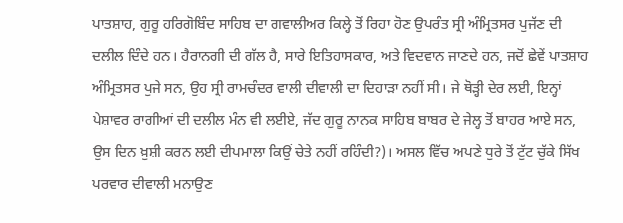ਪਾਤਸ਼ਾਹ, ਗੁਰੂ ਹਰਿਗੋਬਿੰਦ ਸਾਹਿਬ ਦਾ ਗਵਾਲੀਅਰ ਕਿਲ੍ਹੇ ਤੋਂ ਰਿਹਾ ਹੋਣ ਉਪਰੰਤ ਸ੍ਰੀ ਅੰਮ੍ਰਿਤਸਰ ਪੁਜੱਣ ਦੀ ਦਲੀਲ ਦਿੰਦੇ ਹਨ। ਹੈਰਾਨਗੀ ਦੀ ਗੱਲ ਹੈ, ਸਾਰੇ ਇਤਿਹਾਸਕਾਰ, ਅਤੇ ਵਿਦਵਾਨ ਜਾਣਦੇ ਹਨ, ਜਦੋਂ ਛੇਵੇਂ ਪਾਤਸ਼ਾਹ ਅੰਮ੍ਰਿਤਸਰ ਪੁਜੇ ਸਨ, ਉਹ ਸ੍ਰੀ ਰਾਮਚੰਦਰ ਵਾਲੀ ਦੀਵਾਲੀ ਦਾ ਦਿਹਾੜਾ ਨਹੀਂ ਸੀ। ਜੇ ਥੋੜ੍ਹੀ ਦੇਰ ਲਈ, ਇਨ੍ਹਾਂ ਪੇਸ਼ਾਵਰ ਰਾਗੀਆਂ ਦੀ ਦਲੀਲ ਮੰਨ ਵੀ ਲਈਏ, ਜੱਦ ਗੁਰੂ ਨਾਨਕ ਸਾਹਿਬ ਬਾਬਰ ਦੇ ਜੇਲ੍ਹ ਤੋਂ ਬਾਹਰ ਆਏ ਸਨ, ਉਸ ਦਿਨ ਖ਼ੁਸ਼ੀ ਕਰਨ ਲਈ ਦੀਪਮਾਲਾ ਕਿਉਂ ਚੇਤੇ ਨਹੀਂ ਰਹਿੰਦੀ?)। ਅਸਲ ਵਿੱਚ ਅਪਣੇ ਧੁਰੇ ਤੋਂ ਟੁੱਟ ਚੁੱਕੇ ਸਿੱਖ ਪਰਵਾਰ ਦੀਵਾਲੀ ਮਨਾਉਣ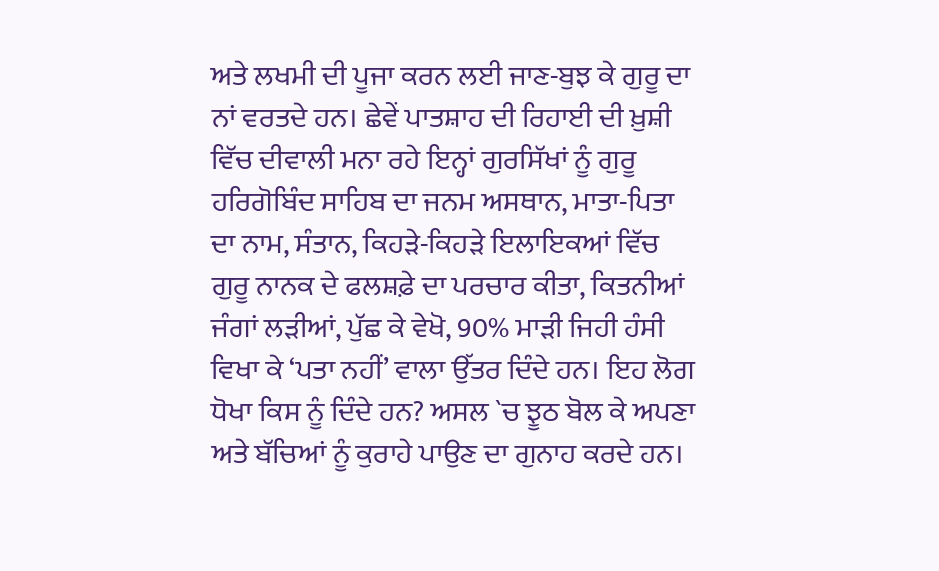ਅਤੇ ਲਖਮੀ ਦੀ ਪੂਜਾ ਕਰਨ ਲਈ ਜਾਣ-ਬੁਝ ਕੇ ਗੁਰੂ ਦਾ ਨਾਂ ਵਰਤਦੇ ਹਨ। ਛੇਵੇਂ ਪਾਤਸ਼ਾਹ ਦੀ ਰਿਹਾਈ ਦੀ ਖ਼ੁਸ਼ੀ ਵਿੱਚ ਦੀਵਾਲੀ ਮਨਾ ਰਹੇ ਇਨ੍ਹਾਂ ਗੁਰਸਿੱਖਾਂ ਨੂੰ ਗੁਰੂ ਹਰਿਗੋਬਿੰਦ ਸਾਹਿਬ ਦਾ ਜਨਮ ਅਸਥਾਨ, ਮਾਤਾ-ਪਿਤਾ ਦਾ ਨਾਮ, ਸੰਤਾਨ, ਕਿਹੜੇ-ਕਿਹੜੇ ਇਲਾਇਕਆਂ ਵਿੱਚ ਗੁਰੂ ਨਾਨਕ ਦੇ ਫਲਸ਼ਫ਼ੇ ਦਾ ਪਰਚਾਰ ਕੀਤਾ, ਕਿਤਨੀਆਂ ਜੰਗਾਂ ਲੜੀਆਂ, ਪੁੱਛ ਕੇ ਵੇਖੋ, 90% ਮਾੜੀ ਜਿਹੀ ਹੰਸੀ ਵਿਖਾ ਕੇ ‘ਪਤਾ ਨਹੀਂ’ ਵਾਲਾ ਉੱਤਰ ਦਿੰਦੇ ਹਨ। ਇਹ ਲੋਗ ਧੋਖਾ ਕਿਸ ਨੂੰ ਦਿੰਦੇ ਹਨ? ਅਸਲ `ਚ ਝੂਠ ਬੋਲ ਕੇ ਅਪਣਾ ਅਤੇ ਬੱਚਿਆਂ ਨੂੰ ਕੁਰਾਹੇ ਪਾਉਣ ਦਾ ਗੁਨਾਹ ਕਰਦੇ ਹਨ।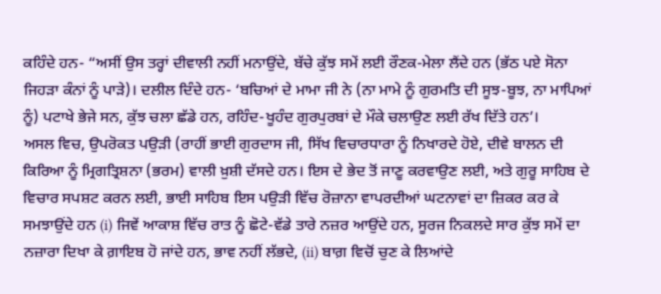ਕਹਿੰਦੇ ਹਨ- “ਅਸੀਂ ਉਸ ਤਰ੍ਹਾਂ ਦੀਵਾਲੀ ਨਹੀਂ ਮਨਾਉਂਦੇ, ਬੱਚੇ ਕੁੱਝ ਸਮੇਂ ਲਈ ਰੌਣਕ-ਮੇਲਾ ਲੈਂਦੇ ਹਨ (ਭੱਠ ਪਏ ਸੋਨਾ ਜਿਹੜਾ ਕੰਨਾਂ ਨੂੰ ਪਾੜੇ)। ਦਲੀਲ ਦਿੰਦੇ ਹਨ- ‘ਬਚਿਆਂ ਦੇ ਮਾਮਾ ਜੀ ਨੇ (ਨਾ ਮਾਮੇ ਨੂੰ ਗੁਰਮਤਿ ਦੀ ਸੂਝ-ਬੂਝ, ਨਾ ਮਾਪਿਆਂ ਨੂੰ) ਪਟਾਖੇ ਭੇਜੇ ਸਨ, ਕੁੱਝ ਚਲਾ ਛੱਡੇ ਹਨ, ਰਹਿੰਦ-ਖੂਹੰਦ ਗੁਰਪੁਰਬਾਂ ਦੇ ਮੌਕੇ ਚਲਾਉਣ ਲਈ ਰੱਖ ਦਿੱਤੇ ਹਨ’।
ਅਸਲ ਵਿਚ, ਉਪਰੋਕਤ ਪਉੜੀ (ਰਾਹੀਂ ਭਾਈ ਗੁਰਦਾਸ ਜੀ, ਸਿੱਖ ਵਿਚਾਰਧਾਰਾ ਨੂੰ ਨਿਖਾਰਦੇ ਹੋਏ, ਦੀਵੇ ਬਾਲਨ ਦੀ ਕਿਰਿਆ ਨੂੰ ਮ੍ਰਿਗਤ੍ਰਿਸ਼ਨਾ (ਭਰਮ) ਵਾਲੀ ਖ਼ੁਸ਼ੀ ਦੱਸਦੇ ਹਨ। ਇਸ ਦੇ ਭੇਦ ਤੋਂ ਜਾਣੂ ਕਰਵਾਉਣ ਲਈ, ਅਤੇ ਗੁਰੂ ਸਾਹਿਬ ਦੇ ਵਿਚਾਰ ਸਪਸ਼ਟ ਕਰਨ ਲਈ, ਭਾਈ ਸਾਹਿਬ ਇਸ ਪਉੜੀ ਵਿੱਚ ਰੋਜ਼ਾਨਾ ਵਾਪਰਦੀਆਂ ਘਟਨਾਵਾਂ ਦਾ ਜ਼ਿਕਰ ਕਰ ਕੇ ਸਮਝਾਉਂਦੇ ਹਨ (i) ਜਿਵੇਂ ਆਕਾਸ਼ ਵਿੱਚ ਰਾਤ ਨੂੰ ਛੋਟੇ-ਵੱਡੇ ਤਾਰੇ ਨਜ਼ਰ ਆਉਂਦੇ ਹਨ, ਸੂਰਜ ਨਿਕਲਦੇ ਸਾਰ ਕੁੱਝ ਸਮੇਂ ਦਾ ਨਜ਼ਾਰਾ ਦਿਖਾ ਕੇ ਗ਼ਾਇਬ ਹੋ ਜਾਂਦੇ ਹਨ, ਭਾਵ ਨਹੀਂ ਲੱਭਦੇ, (ii) ਬਾਗ਼ ਵਿਚੋਂ ਚੁਣ ਕੇ ਲਿਆਂਦੇ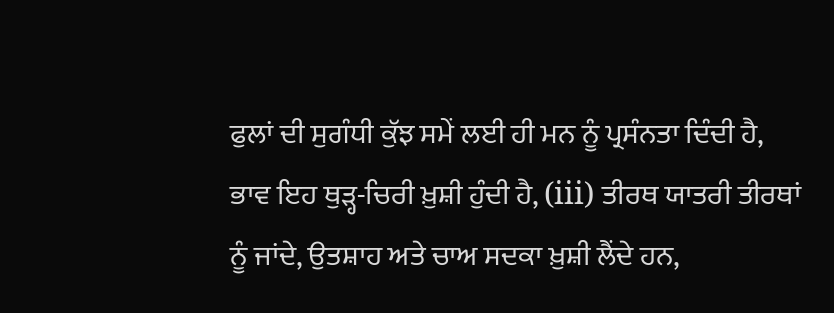ਫੁਲਾਂ ਦੀ ਸੁਗੰਧੀ ਕੁੱਝ ਸਮੇਂ ਲਈ ਹੀ ਮਨ ਨੂੰ ਪ੍ਰਸੰਨਤਾ ਦਿੰਦੀ ਹੈ, ਭਾਵ ਇਹ ਥੁੜ੍ਹ-ਚਿਰੀ ਖ਼ੁਸ਼ੀ ਹੁੰਦੀ ਹੈ, (iii) ਤੀਰਥ ਯਾਤਰੀ ਤੀਰਥਾਂ ਨੂੰ ਜਾਂਦੇ, ਉਤਸ਼ਾਹ ਅਤੇ ਚਾਅ ਸਦਕਾ ਖ਼ੁਸ਼ੀ ਲੈਂਦੇ ਹਨ,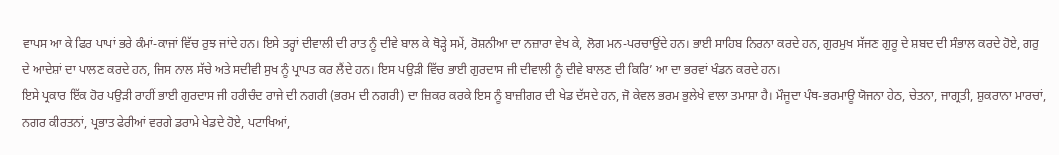ਵਾਪਸ ਆ ਕੇ ਫਿਰ ਪਾਪਾਂ ਭਰੇ ਕੰਮਾਂ-ਕਾਜਾਂ ਵਿੱਚ ਰੁਝ ਜਾਂਦੇ ਹਨ। ਇਸੇ ਤਰ੍ਹਾਂ ਦੀਵਾਲੀ ਦੀ ਰਾਤ ਨੂੰ ਦੀਵੇ ਬਾਲ ਕੇ ਥੋੜ੍ਹੇ ਸਮੇਂ, ਰੋਸ਼ਨੀਆ ਦਾ ਨਜ਼ਾਰਾ ਵੇਖ ਕੇ, ਲੋਗ ਮਨ-ਪਰਚਾਉਂਦੇ ਹਨ। ਭਾਈ ਸਾਹਿਬ ਨਿਰਨਾ ਕਰਦੇ ਹਨ, ਗੁਰਮੁਖ ਸੱਜਣ ਗੁਰੂ ਦੇ ਸ਼ਬਦ ਦੀ ਸੰਭਾਲ ਕਰਦੇ ਹੋਏ, ਗਰੁ ਦੇ ਆਦੇਸ਼ਾਂ ਦਾ ਪਾਲਣ ਕਰਦੇ ਹਨ, ਜਿਸ ਨਾਲ ਸੱਚੇ ਅਤੇ ਸਦੀਵੀ ਸੁਖ ਨੂੰ ਪ੍ਰਾਪਤ ਕਰ ਲੈਂਦੇ ਹਨ। ਇਸ ਪਉੜੀ ਵਿੱਚ ਭਾਈ ਗੁਰਦਾਸ ਜੀ ਦੀਵਾਲੀ ਨੂੰ ਦੀਵੇ ਬਾਲਣ ਦੀ ਕਿਰਿ’ ਆ ਦਾ ਭਰਵਾਂ ਖੰਡਨ ਕਰਦੇ ਹਨ।
ਇਸੇ ਪ੍ਰਕਾਰ ਇੱਕ ਹੋਰ ਪਉੜੀ ਰਾਹੀਂ ਭਾਈ ਗੁਰਦਾਸ ਜੀ ਹਰੀਚੰਦ ਰਾਜੇ ਦੀ ਨਗਰੀ (ਭਰਮ ਦੀ ਨਗਰੀ) ਦਾ ਜ਼ਿਕਰ ਕਰਕੇ ਇਸ ਨੂੰ ਬਾਜ਼ੀਗਰ ਦੀ ਖੇਡ ਦੱਸਦੇ ਹਨ, ਜੋ ਕੇਵਲ ਭਰਮ ਭੁਲੇਖੇ ਵਾਲਾ ਤਮਾਸ਼ਾ ਹੈ। ਮੌਜੂਦਾ ਪੰਥ-ਭਰਮਾਊ ਯੋਜਨਾ ਹੇਠ, ਚੇਤਨਾ, ਜਾਗ੍ਰਤੀ, ਸ਼ੁਕਰਾਨਾ ਮਾਰਚਾਂ, ਨਗਰ ਕੀਰਤਨਾਂ, ਪ੍ਰਭਾਤ ਫੇਰੀਆਂ ਵਰਗੇ ਡਰਾਮੇ ਖੇਡਦੇ ਹੋਏ, ਪਟਾਖਿਆਂ,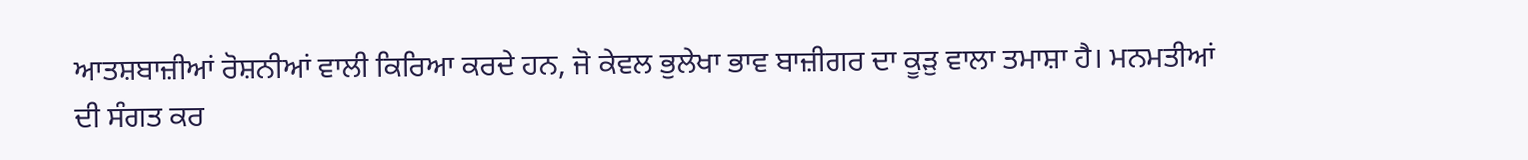ਆਤਸ਼ਬਾਜ਼ੀਆਂ ਰੋਸ਼ਨੀਆਂ ਵਾਲੀ ਕਿਰਿਆ ਕਰਦੇ ਹਨ, ਜੋ ਕੇਵਲ ਭੁਲੇਖਾ ਭਾਵ ਬਾਜ਼ੀਗਰ ਦਾ ਕੂੜੁ ਵਾਲਾ ਤਮਾਸ਼ਾ ਹੈ। ਮਨਮਤੀਆਂ ਦੀ ਸੰਗਤ ਕਰ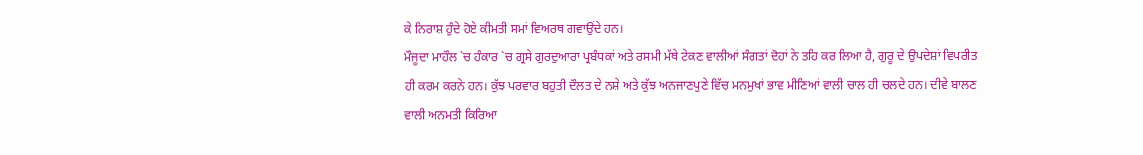ਕੇ ਨਿਰਾਸ਼ ਹੁੰਦੇ ਹੋਏ ਕੀਮਤੀ ਸਮਾਂ ਵਿਅਰਥ ਗਵਾਉਂਦੇ ਹਨ।
ਮੌਜੂਦਾ ਮਾਹੌਲ `ਚ ਹੰਕਾਰ `ਚ ਗ੍ਰਸੇ ਗੁਰਦੁਆਰਾ ਪ੍ਰਬੰਧਕਾਂ ਅਤੇ ਰਸਮੀ ਮੱਥੇ ਟੇਕਣ ਵਾਲੀਆਂ ਸੰਗਤਾਂ ਦੋਹਾਂ ਨੇ ਤਹਿ ਕਰ ਲਿਆ ਹੈ, ਗੁਰੂ ਦੇ ਉਪਦੇਸ਼ਾਂ ਵਿਪਰੀਤ ਹੀ ਕਰਮ ਕਰਨੇ ਹਨ। ਕੁੱਝ ਪਰਵਾਰ ਬਹੁਤੀ ਦੌਲਤ ਦੇ ਨਸ਼ੇ ਅਤੇ ਕੁੱਝ ਅਨਜਾਣਪੁਣੇ ਵਿੱਚ ਮਨਮੁਖਾਂ ਭਾਵ ਮੀਣਿਆਂ ਵਾਲੀ ਚਾਲ ਹੀ ਚਲਦੇ ਹਨ। ਦੀਵੇ ਬਾਲਣ ਵਾਲੀ ਅਨਮਤੀ ਕਿਰਿਆ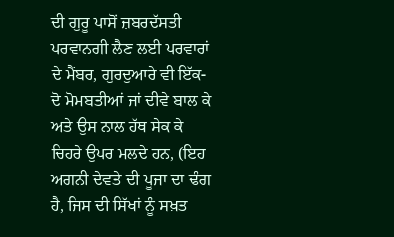ਦੀ ਗੁਰੂ ਪਾਸੋਂ ਜ਼ਬਰਦੱਸਤੀ ਪਰਵਾਨਗੀ ਲੈਣ ਲਈ ਪਰਵਾਰਾਂ ਦੇ ਮੈਂਬਰ, ਗੁਰਦੁਆਰੇ ਵੀ ਇੱਕ-ਦੋ ਮੋਮਬਤੀਆਂ ਜਾਂ ਦੀਵੇ ਬਾਲ ਕੇ ਅਤੇ ਉਸ ਨਾਲ ਹੱਥ ਸੇਕ ਕੇ ਚਿਹਰੇ ਉਪਰ ਮਲਦੇ ਹਨ, (ਇਹ ਅਗਨੀ ਦੇਵਤੇ ਦੀ ਪੂਜਾ ਦਾ ਢੰਗ ਹੈ, ਜਿਸ ਦੀ ਸਿੱਖਾਂ ਨੂੰ ਸਖ਼ਤ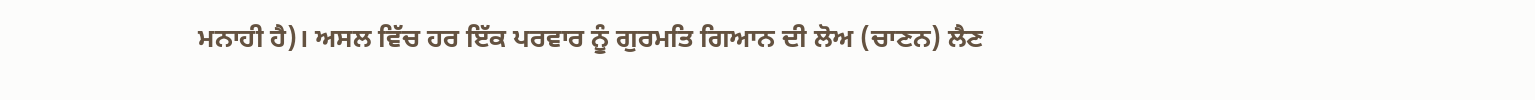ਮਨਾਹੀ ਹੈ)। ਅਸਲ ਵਿੱਚ ਹਰ ਇੱਕ ਪਰਵਾਰ ਨੂੰ ਗੁਰਮਤਿ ਗਿਆਨ ਦੀ ਲੋਅ (ਚਾਣਨ) ਲੈਣ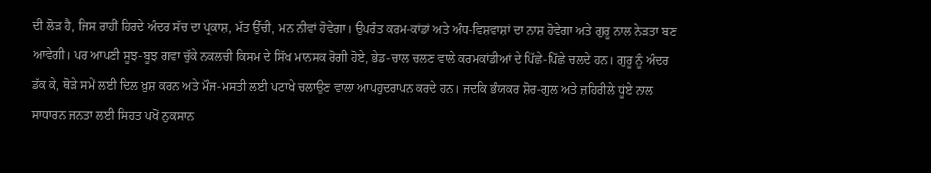ਦੀ ਲੋੜ ਹੈ, ਜਿਸ ਰਾਹੀਂ ਹਿਰਦੇ ਅੰਦਰ ਸੱਚ ਦਾ ਪ੍ਰਕਾਸ਼, ਮੱਤ ਉੱਚੀ, ਮਨ ਨੀਵਾਂ ਹੋਵੇਗਾ। ਉਪਰੰਤ ਕਰਮ-ਕਾਂਡਾਂ ਅਤੇ ਅੰਧ-ਵਿਸ਼ਵਾਸ਼ਾਂ ਦਾ ਨਾਸ਼ ਹੋਵੇਗਾ ਅਤੇ ਗੁਰੂ ਨਾਲ ਨੇੜਤਾ ਬਣ ਆਵੇਗੀ। ਪਰ ਆਪਣੀ ਸੂਝ-ਬੂਝ ਗਵਾ ਚੁੱਕੇ ਨਕਲਚੀ ਕਿਸਮ ਦੇ ਸਿੱਖ ਮਾਨਸਕ ਰੋਗੀ ਹੋਏ, ਭੇਡ-ਚਾਲ ਚਲਣ ਵਾਲੇ ਕਰਮਕਾਂਡੀਆਂ ਦੇ ਪਿੱਛੇ-ਪਿੱਛੇ ਚਲਦੇ ਹਨ। ਗੁਰੂ ਨੂੰ ਅੰਦਰ ਡੱਕ ਕੇ, ਥੋੜੇ ਸਮੇਂ ਲਈ ਦਿਲ ਖ਼ੁਸ਼ ਕਰਨ ਅਤੇ ਮੌਜ-ਮਸਤੀ ਲਈ ਪਟਾਖੇ ਚਲਾਉਣ ਵਾਲਾ ਆਪਹੁਦਰਾਪਨ ਕਰਦੇ ਹਨ। ਜਦਕਿ ਭੰਯਕਰ ਸ਼ੋਰ-ਗੁਲ ਅਤੇ ਜ਼ਹਿਰੀਲੇ ਧੂਂਏ ਨਾਲ ਸਾਧਾਰਨ ਜਨਤਾ ਲਈ ਸਿਹਤ ਪਖੋਂ ਨੁਕਸਾਨ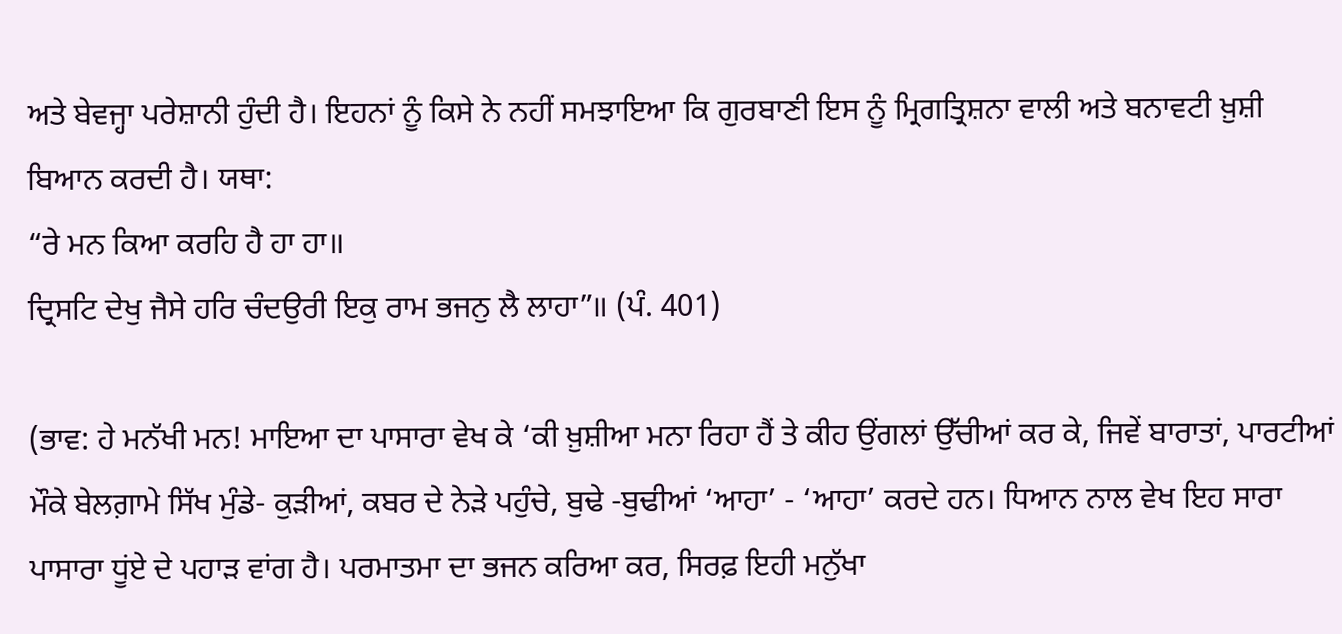ਅਤੇ ਬੇਵਜ੍ਹਾ ਪਰੇਸ਼ਾਨੀ ਹੁੰਦੀ ਹੈ। ਇਹਨਾਂ ਨੂੰ ਕਿਸੇ ਨੇ ਨਹੀਂ ਸਮਝਾਇਆ ਕਿ ਗੁਰਬਾਣੀ ਇਸ ਨੂੰ ਮ੍ਰਿਗਤ੍ਰਿਸ਼ਨਾ ਵਾਲੀ ਅਤੇ ਬਨਾਵਟੀ ਖ਼ੁਸ਼ੀ ਬਿਆਨ ਕਰਦੀ ਹੈ। ਯਥਾ:
“ਰੇ ਮਨ ਕਿਆ ਕਰਹਿ ਹੈ ਹਾ ਹਾ॥
ਦ੍ਰਿਸਟਿ ਦੇਖੁ ਜੈਸੇ ਹਰਿ ਚੰਦਉਰੀ ਇਕੁ ਰਾਮ ਭਜਨੁ ਲੈ ਲਾਹਾ”॥ (ਪੰ. 401)

(ਭਾਵ: ਹੇ ਮਨੱਖੀ ਮਨ! ਮਾਇਆ ਦਾ ਪਾਸਾਰਾ ਵੇਖ ਕੇ ‘ਕੀ ਖ਼ੁਸ਼ੀਆ ਮਨਾ ਰਿਹਾ ਹੈਂ ਤੇ ਕੀਹ ਉਂਗਲਾਂ ਉੱਚੀਆਂ ਕਰ ਕੇ, ਜਿਵੇਂ ਬਾਰਾਤਾਂ, ਪਾਰਟੀਆਂ ਮੌਕੇ ਬੇਲਗ਼ਾਮੇ ਸਿੱਖ ਮੁੰਡੇ- ਕੁੜੀਆਂ, ਕਬਰ ਦੇ ਨੇੜੇ ਪਹੁੰਚੇ, ਬੁਢੇ -ਬੁਢੀਆਂ ‘ਆਹਾ’ - ‘ਆਹਾ’ ਕਰਦੇ ਹਨ। ਧਿਆਨ ਨਾਲ ਵੇਖ ਇਹ ਸਾਰਾ ਪਾਸਾਰਾ ਧੂਂਏ ਦੇ ਪਹਾੜ ਵਾਂਗ ਹੈ। ਪਰਮਾਤਮਾ ਦਾ ਭਜਨ ਕਰਿਆ ਕਰ, ਸਿਰਫ਼ ਇਹੀ ਮਨੁੱਖਾ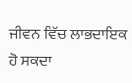ਜੀਵਨ ਵਿੱਚ ਲਾਭਦਾਇਕ ਹੋ ਸਕਦਾ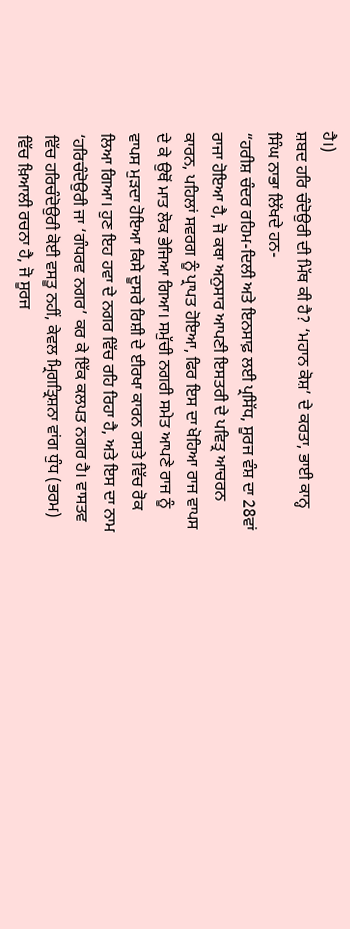ਹੈ।)
ਸ਼ਬਦ ਹਰਿ ਚੰਦੋਉਰੀ ਦੀ ਮਿੱਥ ਕੀ ਹੈ? ‘ਮਹਾਨ ਕੋਸ਼’ ਦੇ ਕਰਤਾ, ਭਾਈ ਕਾਨ੍ਹ ਸਿੰਘ ਨਾਭਾ ਲਿੱਖਦੇ ਹਨ-
“ਹਰੀਸ਼ ਚੰਦਰ ਰਹਿਮ-ਦਿਲੀ ਅਤੇ ਇਨਸਾਫ਼ ਲਈ ਪ੍ਰਸਿੱਧ, ਸੂਰਜ ਵੰਸ਼ ਦਾ 28ਵਾਂ ਰਾਜਾ ਹੋਇਆ ਹੈ, ਜੋ ਕਥਾ ਅਨੁਸਾਰ ਆਪਣੀ ਇਸਤਰੀ ਦੇ ਪਵਿਤ੍ਰ ਆਚਰਨ ਕਾਰਨ, ਪਹਿਲਾਂ ਸਵਰਗ ਨੂੰ ਪ੍ਰਾਪਤ ਹੋਇਆ, ਫਿਰ ਇਸ ਦਾ ਖੋਹਿਆ ਰਾਜ ਵਾਪਸ ਦੇ ਕੇ ਉਥੋਂ ਮਾਤ ਲੋਕ ਭੇਜਿਆ ਗਿਆ। ਸਮੁੱਚੀ ਨਗਰੀ ਸਮੇਤ ਆਪਣੇ ਰਾਜ ਨੂੰ ਵਾਪਸ ਮੁੜਦਾ ਹੋਇਆ ਕਿਸੇ ਦੂਸਰੇ ਰਿਸ਼ੀ ਦੇ ਈਰਖਾ ਕਾਰਨ ਰਸਤੇ ਵਿੱਚ ਰੋਕ ਲਿਆ ਗਿਆ। ਹੁਣ ਇਹ ਹਵਾ ਦੇ ਨਗਰ ਵਿੱਚ ਰਹਿ ਰਿਹਾ ਹੈ, ਅਤੇ ਇਸ ਦਾ ਨਾਮ ‘ਹਰਿਚੰਦੋਉਰੀ ਜਾ ‘ਗੰਧਰਵ ਨਗਰ’ ਕਰ ਕੇ ਇੱਕ ਕਲਪਤ ਨਗਰ ਹੈ। ਵਾਸਤਵ ਵਿੱਚ ਹਰਿਚੰਦੋਉਰੀ ਕੋਈ ਵਸਤੂ ਨਹੀਂ, ਕੇਵਲ ਮ੍ਰਿਗਤ੍ਰਿਸ਼ਨਾ ਵਾਂਗ ਧੁੰਧ (ਭਰਮ) ਵਿੱਚ ਖ਼ਿਆਲੀ ਰਚਨਾ ਹੈ, ਜੋ ਸੂਰਜ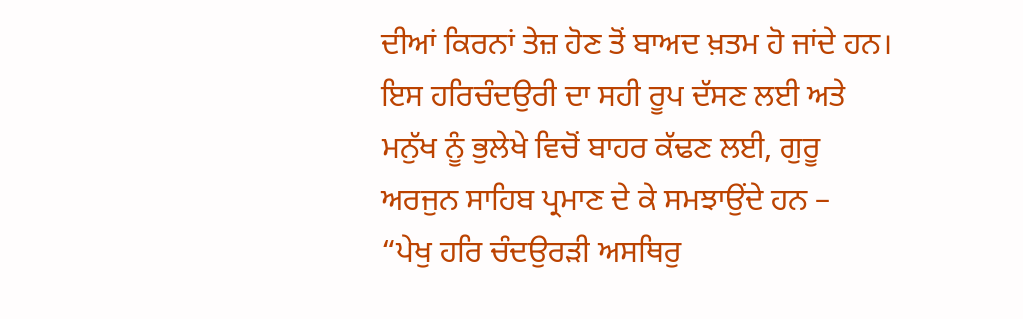ਦੀਆਂ ਕਿਰਨਾਂ ਤੇਜ਼ ਹੋਣ ਤੋਂ ਬਾਅਦ ਖ਼ਤਮ ਹੋ ਜਾਂਦੇ ਹਨ।
ਇਸ ਹਰਿਚੰਦਉਰੀ ਦਾ ਸਹੀ ਰੂਪ ਦੱਸਣ ਲਈ ਅਤੇ ਮਨੁੱਖ ਨੂੰ ਭੁਲੇਖੇ ਵਿਚੋਂ ਬਾਹਰ ਕੱਢਣ ਲਈ, ਗੁਰੂ ਅਰਜੁਨ ਸਾਹਿਬ ਪ੍ਰਮਾਣ ਦੇ ਕੇ ਸਮਝਾਉਂਦੇ ਹਨ –
“ਪੇਖੁ ਹਰਿ ਚੰਦਉਰੜੀ ਅਸਥਿਰੁ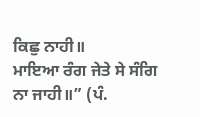ਕਿਛੁ ਨਾਹੀ॥
ਮਾਇਆ ਰੰਗ ਜੇਤੇ ਸੇ ਸੰਗਿ ਨਾ ਜਾਹੀ॥” (ਪੰ.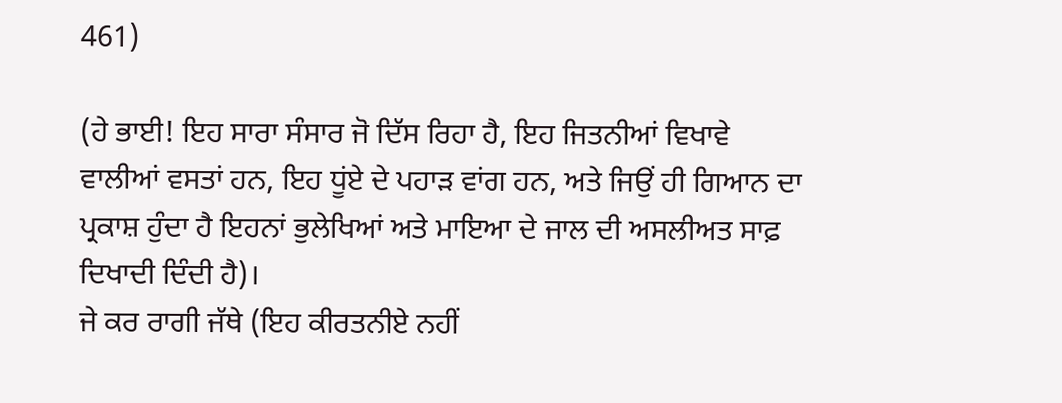461)

(ਹੇ ਭਾਈ! ਇਹ ਸਾਰਾ ਸੰਸਾਰ ਜੋ ਦਿੱਸ ਰਿਹਾ ਹੈ, ਇਹ ਜਿਤਨੀਆਂ ਵਿਖਾਵੇ ਵਾਲੀਆਂ ਵਸਤਾਂ ਹਨ, ਇਹ ਧੂਂਏ ਦੇ ਪਹਾੜ ਵਾਂਗ ਹਨ, ਅਤੇ ਜਿਉਂ ਹੀ ਗਿਆਨ ਦਾ ਪ੍ਰਕਾਸ਼ ਹੁੰਦਾ ਹੈ ਇਹਨਾਂ ਭੁਲੇਖਿਆਂ ਅਤੇ ਮਾਇਆ ਦੇ ਜਾਲ ਦੀ ਅਸਲੀਅਤ ਸਾਫ਼ ਦਿਖਾਦੀ ਦਿੰਦੀ ਹੈ)।
ਜੇ ਕਰ ਰਾਗੀ ਜੱਥੇ (ਇਹ ਕੀਰਤਨੀਏ ਨਹੀਂ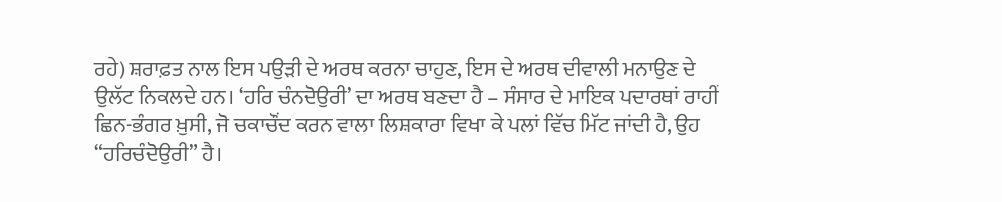ਰਹੇ) ਸ਼ਰਾਫ਼ਤ ਨਾਲ ਇਸ ਪਉੜੀ ਦੇ ਅਰਥ ਕਰਨਾ ਚਾਹੁਣ, ਇਸ ਦੇ ਅਰਥ ਦੀਵਾਲੀ ਮਨਾਉਣ ਦੇ ਉਲੱਟ ਨਿਕਲਦੇ ਹਨ। ‘ਹਰਿ ਚੰਨਦੋਉਰੀ’ ਦਾ ਅਰਥ ਬਣਦਾ ਹੈ – ਸੰਸਾਰ ਦੇ ਮਾਇਕ ਪਦਾਰਥਾਂ ਰਾਹੀਂ ਛਿਨ-ਭੰਗਰ ਖ਼ੁਸੀ, ਜੋ ਚਕਾਚੌਂਦ ਕਰਨ ਵਾਲਾ ਲਿਸ਼ਕਾਰਾ ਵਿਖਾ ਕੇ ਪਲਾਂ ਵਿੱਚ ਮਿੱਟ ਜਾਂਦੀ ਹੈ, ਉਹ “ਹਰਿਚੰਦੋਉਰੀ” ਹੈ।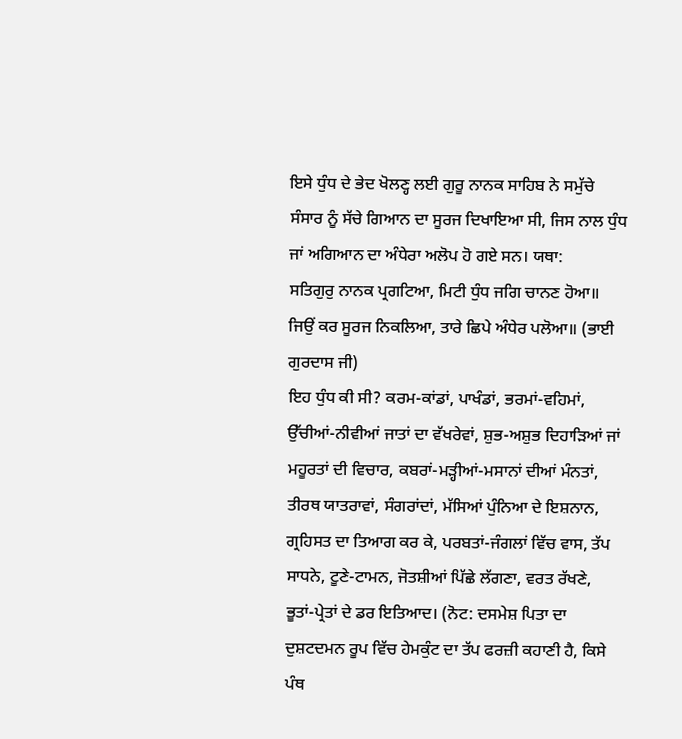ਇਸੇ ਧੁੰਧ ਦੇ ਭੇਦ ਖੋਲਣ੍ਹ ਲਈ ਗੁਰੂ ਨਾਨਕ ਸਾਹਿਬ ਨੇ ਸਮੁੱਚੇ ਸੰਸਾਰ ਨੂੰ ਸੱਚੇ ਗਿਆਨ ਦਾ ਸੂਰਜ ਦਿਖਾਇਆ ਸੀ, ਜਿਸ ਨਾਲ ਧੁੰਧ ਜਾਂ ਅਗਿਆਨ ਦਾ ਅੰਧੇਰਾ ਅਲੋਪ ਹੋ ਗਏ ਸਨ। ਯਥਾ:
ਸਤਿਗੁਰੁ ਨਾਨਕ ਪ੍ਰਗਟਿਆ, ਮਿਟੀ ਧੁੰਧ ਜਗਿ ਚਾਨਣ ਹੋਆ॥
ਜਿਉਂ ਕਰ ਸੂਰਜ ਨਿਕਲਿਆ, ਤਾਰੇ ਛਿਪੇ ਅੰਧੇਰ ਪਲੋਆ॥ (ਭਾਈ ਗੁਰਦਾਸ ਜੀ)
ਇਹ ਧੁੰਧ ਕੀ ਸੀ? ਕਰਮ-ਕਾਂਡਾਂ, ਪਾਖੰਡਾਂ, ਭਰਮਾਂ-ਵਹਿਮਾਂ, ਉੱਚੀਆਂ-ਨੀਵੀਆਂ ਜਾਤਾਂ ਦਾ ਵੱਖਰੇਵਾਂ, ਸ਼ੁਭ-ਅਸ਼ੁਭ ਦਿਹਾੜਿਆਂ ਜਾਂ ਮਹੂਰਤਾਂ ਦੀ ਵਿਚਾਰ, ਕਬਰਾਂ-ਮੜ੍ਹੀਆਂ-ਮਸਾਨਾਂ ਦੀਆਂ ਮੰਨਤਾਂ, ਤੀਰਥ ਯਾਤਰਾਵਾਂ, ਸੰਗਰਾਂਦਾਂ, ਮੱਸਿਆਂ ਪੁੰਨਿਆ ਦੇ ਇਸ਼ਨਾਨ, ਗ੍ਰਹਿਸਤ ਦਾ ਤਿਆਗ ਕਰ ਕੇ, ਪਰਬਤਾਂ-ਜੰਗਲਾਂ ਵਿੱਚ ਵਾਸ, ਤੱਪ ਸਾਧਨੇ, ਟੂਣੇ-ਟਾਮਨ, ਜੋਤਸ਼ੀਆਂ ਪਿੱਛੇ ਲੱਗਣਾ, ਵਰਤ ਰੱਖਣੇ, ਭੂਤਾਂ-ਪ੍ਰੇਤਾਂ ਦੇ ਡਰ ਇਤਿਆਦ। (ਨੋਟ: ਦਸਮੇਸ਼ ਪਿਤਾ ਦਾ ਦੁਸ਼ਟਦਮਨ ਰੂਪ ਵਿੱਚ ਹੇਮਕੁੰਟ ਦਾ ਤੱਪ ਫਰਜ਼ੀ ਕਹਾਣੀ ਹੈ, ਕਿਸੇ ਪੰਥ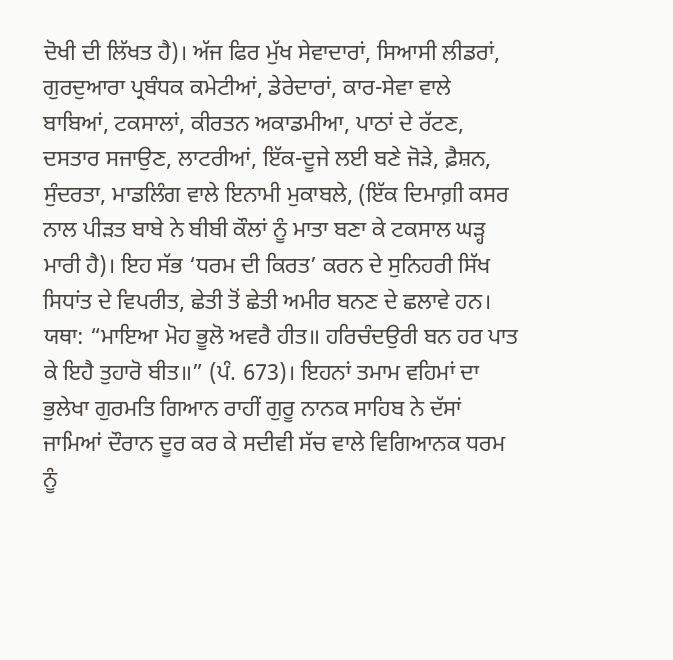ਦੋਖੀ ਦੀ ਲਿੱਖਤ ਹੈ)। ਅੱਜ ਫਿਰ ਮੁੱਖ ਸੇਵਾਦਾਰਾਂ, ਸਿਆਸੀ ਲੀਡਰਾਂ, ਗੁਰਦੁਆਰਾ ਪ੍ਰਬੰਧਕ ਕਮੇਟੀਆਂ, ਡੇਰੇਦਾਰਾਂ, ਕਾਰ-ਸੇਵਾ ਵਾਲੇ ਬਾਬਿਆਂ, ਟਕਸਾਲਾਂ, ਕੀਰਤਨ ਅਕਾਡਮੀਆ, ਪਾਠਾਂ ਦੇ ਰੱਟਣ, ਦਸਤਾਰ ਸਜਾਉਣ, ਲਾਟਰੀਆਂ, ਇੱਕ-ਦੂਜੇ ਲਈ ਬਣੇ ਜੋੜੇ, ਫ਼ੈਸ਼ਨ, ਸੁੰਦਰਤਾ, ਮਾਡਲਿੰਗ ਵਾਲੇ ਇਨਾਮੀ ਮੁਕਾਬਲੇ, (ਇੱਕ ਦਿਮਾਗ਼ੀ ਕਸਰ ਨਾਲ ਪੀੜਤ ਬਾਬੇ ਨੇ ਬੀਬੀ ਕੌਲਾਂ ਨੂੰ ਮਾਤਾ ਬਣਾ ਕੇ ਟਕਸਾਲ ਘੜ੍ਹ ਮਾਰੀ ਹੈ)। ਇਹ ਸੱਭ ‘ਧਰਮ ਦੀ ਕਿਰਤ’ ਕਰਨ ਦੇ ਸੁਨਿਹਰੀ ਸਿੱਖ ਸਿਧਾਂਤ ਦੇ ਵਿਪਰੀਤ, ਛੇਤੀ ਤੋਂ ਛੇਤੀ ਅਮੀਰ ਬਨਣ ਦੇ ਛਲਾਵੇ ਹਨ। ਯਥਾ: “ਮਾਇਆ ਮੋਹ ਭੂਲੋ ਅਵਰੈ ਹੀਤ॥ ਹਰਿਚੰਦਉਰੀ ਬਨ ਹਰ ਪਾਤ ਕੇ ਇਹੈ ਤੁਹਾਰੋ ਬੀਤ॥” (ਪੰ. 673)। ਇਹਨਾਂ ਤਮਾਮ ਵਹਿਮਾਂ ਦਾ ਭੁਲੇਖਾ ਗੁਰਮਤਿ ਗਿਆਨ ਰਾਹੀਂ ਗੁਰੂ ਨਾਨਕ ਸਾਹਿਬ ਨੇ ਦੱਸਾਂ ਜਾਮਿਆਂ ਦੌਰਾਨ ਦੂਰ ਕਰ ਕੇ ਸਦੀਵੀ ਸੱਚ ਵਾਲੇ ਵਿਗਿਆਨਕ ਧਰਮ ਨੂੰ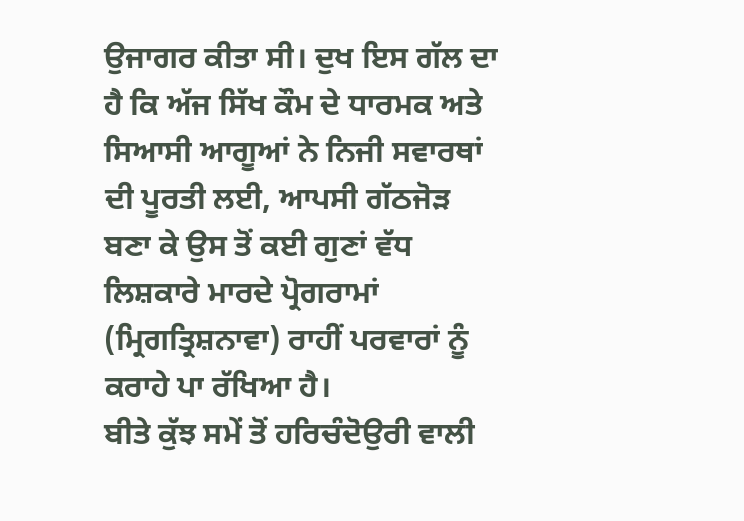ਉਜਾਗਰ ਕੀਤਾ ਸੀ। ਦੁਖ ਇਸ ਗੱਲ ਦਾ ਹੈ ਕਿ ਅੱਜ ਸਿੱਖ ਕੌਮ ਦੇ ਧਾਰਮਕ ਅਤੇ ਸਿਆਸੀ ਆਗੂਆਂ ਨੇ ਨਿਜੀ ਸਵਾਰਥਾਂ ਦੀ ਪੂਰਤੀ ਲਈ, ਆਪਸੀ ਗੱਠਜੋੜ ਬਣਾ ਕੇ ਉਸ ਤੋਂ ਕਈ ਗੁਣਾਂ ਵੱਧ ਲਿਸ਼ਕਾਰੇ ਮਾਰਦੇ ਪ੍ਰੋਗਰਾਮਾਂ (ਮ੍ਰਿਗਤ੍ਰਿਸ਼ਨਾਵਾ) ਰਾਹੀਂ ਪਰਵਾਰਾਂ ਨੂੰ ਕਰਾਹੇ ਪਾ ਰੱਖਿਆ ਹੈ।
ਬੀਤੇ ਕੁੱਝ ਸਮੇਂ ਤੋਂ ਹਰਿਚੰਦੋਉਰੀ ਵਾਲੀ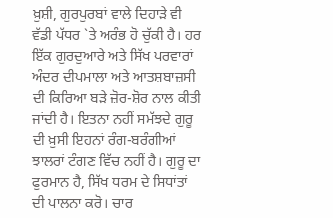ਖ਼ੁਸ਼ੀ, ਗੁਰਪੁਰਬਾਂ ਵਾਲੇ ਦਿਹਾੜੇ ਵੀ ਵੱਡੀ ਪੱਧਰ `ਤੇ ਅਰੰਭ ਹੋ ਚੁੱਕੀ ਹੈ। ਹਰ ਇੱਕ ਗੁਰਦੁਆਰੇ ਅਤੇ ਸਿੱਖ ਪਰਵਾਰਾਂ ਅੰਦਰ ਦੀਪਮਾਲਾ ਅਤੇ ਆਤਸ਼ਬਾਜ਼ਸੀ ਦੀ ਕਿਰਿਆ ਬੜੇ ਜ਼ੋਰ-ਸ਼ੋਰ ਨਾਲ ਕੀਤੀ ਜਾਂਦੀ ਹੈ। ਇਤਨਾ ਨਹੀਂ ਸਮੱਝਦੇ ਗੁਰੂ ਦੀ ਖ਼ੁਸੀ ਇਹਨਾਂ ਰੰਗ-ਬਰੰਗੀਆਂ ਝਾਲਰਾਂ ਟੰਗਣ ਵਿੱਚ ਨਹੀਂ ਹੈ। ਗੁਰੂ ਦਾ ਫੁਰਮਾਨ ਹੈ, ਸਿੱਖ ਧਰਮ ਦੇ ਸਿਧਾਂਤਾਂ ਦੀ ਪਾਲਨਾ ਕਰੋ। ਚਾਰ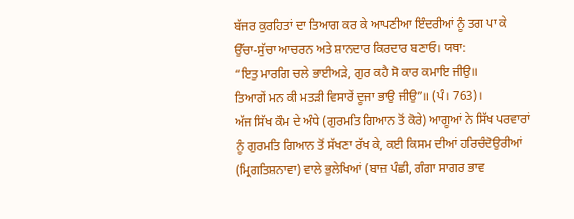ਬੱਜਰ ਕੁਰਹਿਤਾਂ ਦਾ ਤਿਆਗ ਕਰ ਕੇ ਆਪਣੀਆ ਇੰਦਰੀਆਂ ਨੂੰ ਤਗ ਪਾ ਕੇ ਉੱਚਾ-ਸੁੱਚਾ ਆਚਰਨ ਅਤੇ ਸ਼ਾਨਦਾਰ ਕਿਰਦਾਰ ਬਣਾਓ। ਯਥਾ:
“ਇਤੁ ਮਾਰਗਿ ਚਲੇ ਭਾਈਅੜੇ, ਗੁਰ ਕਹੈ ਸੋ ਕਾਰ ਕਮਾਇ ਜੀਉ॥
ਤਿਆਗੇਂ ਮਨ ਕੀ ਮਤੜੀ ਵਿਸਾਰੇਂ ਦੂਜਾ ਭਾਉ ਜੀਉ”॥ (ਪੰ। 763)।
ਅੱਜ ਸਿੱਖ ਕੌਮ ਦੇ ਅੰਧੇ (ਗੁਰਮਤਿ ਗਿਆਨ ਤੋਂ ਕੋਰੇ) ਆਗੂਆਂ ਨੇ ਸਿੱਖ ਪਰਵਾਰਾਂ ਨੂੰ ਗੁਰਮਤਿ ਗਿਆਨ ਤੋਂ ਸੱਖਣਾ ਰੱਖ ਕੇ, ਕਈ ਕਿਸਮ ਦੀਆਂ ਹਰਿਚੰਦੋਉਰੀਆਂ (ਮ੍ਰਿਗਤਿਸ਼ਨਾਵਾ) ਵਾਲੇ ਭੁਲੇਖਿਆਂ (ਬਾਜ਼ ਪੰਛੀ, ਗੰਗਾ ਸਾਗਰ ਭਾਵ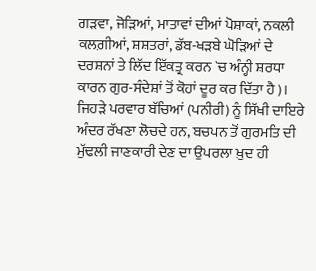ਗੜਵਾ, ਜੋੜਿਆਂ, ਮਾਤਾਵਾਂ ਦੀਆਂ ਪੋਸ਼ਾਕਾਂ, ਨਕਲੀ ਕਲਗ਼ੀਆਂ, ਸ਼ਸ਼ਤਰਾਂ, ਡੱਬ-ਖੜਬੇ ਘੋੜਿਆਂ ਦੇ ਦਰਸ਼ਨਾਂ ਤੇ ਲਿੱਦ ਇੱਕਤ੍ਰ ਕਰਨ `ਚ ਅੰਨ੍ਹੀ ਸ਼ਰਧਾ ਕਾਰਨ ਗੁਰ-ਸੰਦੇਸ਼ਾਂ ਤੋਂ ਕੋਹਾਂ ਦੂਰ ਕਰ ਦਿੱਤਾ ਹੈ)। ਜਿਹੜੇ ਪਰਵਾਰ ਬੱਚਿਆਂ (ਪਨੀਰੀ) ਨੂੰ ਸਿੱਖੀ ਦਾਇਰੇ ਅੰਦਰ ਰੱਖਣਾ ਲੋਚਦੇ ਹਨ, ਬਚਪਨ ਤੋਂ ਗੁਰਮਤਿ ਦੀ ਮੁੱਢਲੀ ਜਾਣਕਾਰੀ ਦੇਣ ਦਾ ਉਪਰਲਾ ਖ਼ੁਦ ਹੀ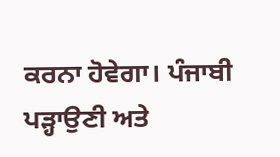ਕਰਨਾ ਹੋਵੇਗਾ। ਪੰਜਾਬੀ ਪੜ੍ਹਾਉਣੀ ਅਤੇ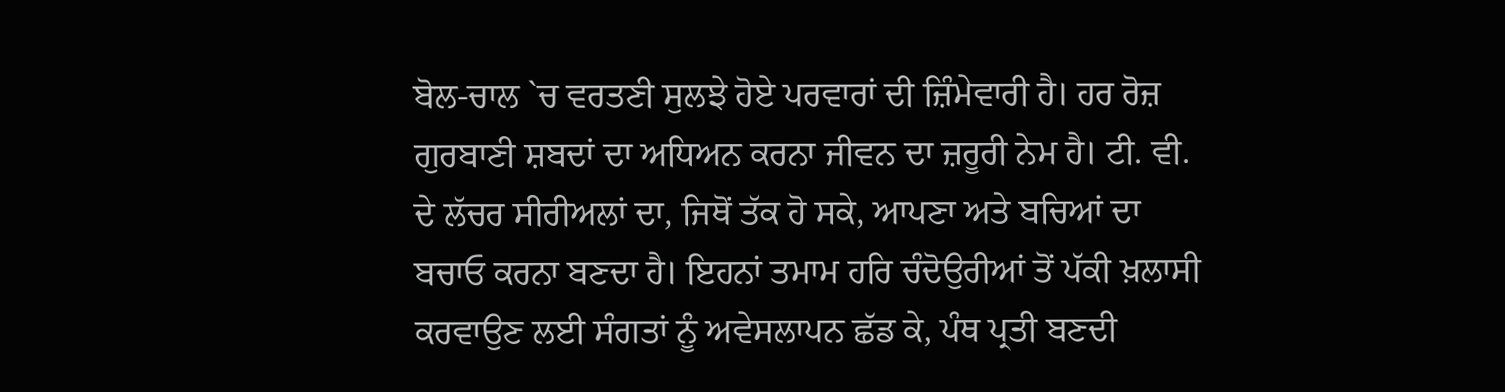ਬੋਲ-ਚਾਲ `ਚ ਵਰਤਣੀ ਸੁਲਝੇ ਹੋਏ ਪਰਵਾਰਾਂ ਦੀ ਜ਼ਿੰਮੇਵਾਰੀ ਹੈ। ਹਰ ਰੋਜ਼ ਗੁਰਬਾਣੀ ਸ਼ਬਦਾਂ ਦਾ ਅਧਿਅਨ ਕਰਨਾ ਜੀਵਨ ਦਾ ਜ਼ਰੂਰੀ ਨੇਮ ਹੈ। ਟੀ. ਵੀ. ਦੇ ਲੱਚਰ ਸੀਰੀਅਲਾਂ ਦਾ, ਜਿਥੋਂ ਤੱਕ ਹੋ ਸਕੇ, ਆਪਣਾ ਅਤੇ ਬਚਿਆਂ ਦਾ ਬਚਾਓ ਕਰਨਾ ਬਣਦਾ ਹੈ। ਇਹਨਾਂ ਤਮਾਮ ਹਰਿ ਚੰਦੋਉਰੀਆਂ ਤੋਂ ਪੱਕੀ ਖ਼ਲਾਸੀ ਕਰਵਾਉਣ ਲਈ ਸੰਗਤਾਂ ਨੂੰ ਅਵੇਸਲਾਪਨ ਛੱਡ ਕੇ, ਪੰਥ ਪ੍ਰਤੀ ਬਣਦੀ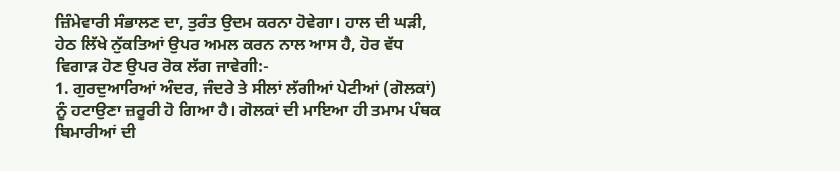ਜ਼ਿੰਮੇਵਾਰੀ ਸੰਭਾਲਣ ਦਾ, ਤੁਰੰਤ ਉਦਮ ਕਰਨਾ ਹੋਵੇਗਾ। ਹਾਲ ਦੀ ਘੜੀ, ਹੇਠ ਲਿੱਖੇ ਨੁੱਕਤਿਆਂ ਉਪਰ ਅਮਲ ਕਰਨ ਨਾਲ ਆਸ ਹੈ, ਹੋਰ ਵੱਧ ਵਿਗਾੜ ਹੋਣ ਉਪਰ ਰੋਕ ਲੱਗ ਜਾਵੇਗੀ:-
1. ਗੁਰਦੁਆਰਿਆਂ ਅੰਦਰ, ਜੰਦਰੇ ਤੇ ਸੀਲਾਂ ਲੱਗੀਆਂ ਪੇਟੀਆਂ (ਗੋਲਕਾਂ) ਨੂੰ ਹਟਾਉਣਾ ਜ਼ਰੂਰੀ ਹੋ ਗਿਆ ਹੈ। ਗੋਲਕਾਂ ਦੀ ਮਾਇਆ ਹੀ ਤਮਾਮ ਪੰਥਕ ਬਿਮਾਰੀਆਂ ਦੀ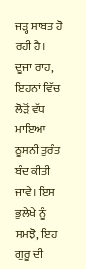ਜੜ੍ਹ ਸਾਬਤ ਹੋ ਰਹੀ ਹੈ। ਦੂਜਾ ਰਾਹ, ਇਹਨਾਂ ਵਿੱਚ ਲੋੜੋਂ ਵੱਧ ਮਾਇਆ ਠੂਸਨੀ ਤੁਰੰਤ ਬੰਦ ਕੀਤੀ ਜਾਵੇ। ਇਸ ਭੁਲੇਖੇ ਨੂੰ ਸਮਝੋ, ਇਹ ਗੁਰੂ ਦੀ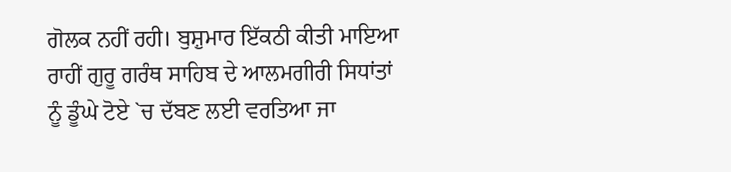ਗੋਲਕ ਨਹੀਂ ਰਹੀ। ਬੁਸ਼ੁਮਾਰ ਇੱਕਠੀ ਕੀਤੀ ਮਾਇਆ ਰਾਹੀਂ ਗੁਰੂ ਗਰੰਥ ਸਾਹਿਬ ਦੇ ਆਲਮਗੀਰੀ ਸਿਧਾਂਤਾਂ ਨੂੰ ਡੂੰਘੇ ਟੋਏ `ਚ ਦੱਬਣ ਲਈ ਵਰਤਿਆ ਜਾ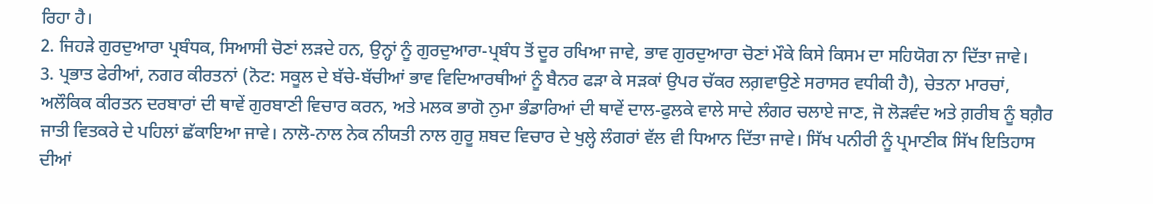ਰਿਹਾ ਹੈ।
2. ਜਿਹੜੇ ਗੁਰਦੁਆਰਾ ਪ੍ਰਬੰਧਕ, ਸਿਆਸੀ ਚੋਣਾਂ ਲੜਦੇ ਹਨ, ਉਨ੍ਹਾਂ ਨੂੰ ਗੁਰਦੁਆਰਾ-ਪ੍ਰਬੰਧ ਤੋਂ ਦੂਰ ਰਖਿਆ ਜਾਵੇ, ਭਾਵ ਗੁਰਦੁਆਰਾ ਚੋਣਾਂ ਮੌਕੇ ਕਿਸੇ ਕਿਸਮ ਦਾ ਸਹਿਯੋਗ ਨਾ ਦਿੱਤਾ ਜਾਵੇ।
3. ਪ੍ਰਭਾਤ ਫੇਰੀਆਂ, ਨਗਰ ਕੀਰਤਨਾਂ (ਨੋਟ: ਸਕੂਲ ਦੇ ਬੱਚੇ-ਬੱਚੀਆਂ ਭਾਵ ਵਿਦਿਆਰਥੀਆਂ ਨੂੰ ਬੈਨਰ ਫੜਾ ਕੇ ਸੜਕਾਂ ਉਪਰ ਚੱਕਰ ਲਗ਼ਵਾਉਣੇ ਸਰਾਸਰ ਵਧੀਕੀ ਹੈ), ਚੇਤਨਾ ਮਾਰਚਾਂ, ਅਲੌਕਿਕ ਕੀਰਤਨ ਦਰਬਾਰਾਂ ਦੀ ਥਾਵੇਂ ਗੁਰਬਾਣੀ ਵਿਚਾਰ ਕਰਨ, ਅਤੇ ਮਲਕ ਭਾਗੋ ਨੁਮਾ ਭੰਡਾਰਿਆਂ ਦੀ ਥਾਵੇਂ ਦਾਲ-ਫੁਲਕੇ ਵਾਲੇ ਸਾਦੇ ਲੰਗਰ ਚਲਾਏ ਜਾਣ, ਜੋ ਲੋੜਵੰਦ ਅਤੇ ਗ਼ਰੀਬ ਨੂੰ ਬਗ਼ੈਰ ਜਾਤੀ ਵਿਤਕਰੇ ਦੇ ਪਹਿਲਾਂ ਛੱਕਾਇਆ ਜਾਵੇ। ਨਾਲੋ-ਨਾਲ ਨੇਕ ਨੀਯਤੀ ਨਾਲ ਗੁਰੂ ਸ਼ਬਦ ਵਿਚਾਰ ਦੇ ਖੁਲ੍ਹੇ ਲੰਗਰਾਂ ਵੱਲ ਵੀ ਧਿਆਨ ਦਿੱਤਾ ਜਾਵੇ। ਸਿੱਖ ਪਨੀਰੀ ਨੂੰ ਪ੍ਰਮਾਣੀਕ ਸਿੱਖ ਇਤਿਹਾਸ ਦੀਆਂ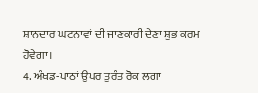ਸ਼ਾਨਦਾਰ ਘਟਨਾਵਾਂ ਦੀ ਜਾਣਕਾਰੀ ਦੇਣਾ ਸ਼ੁਭ ਕਰਮ ਹੋਵੇਗਾ।
4. ਅੰਖਡ-ਪਾਠਾਂ ਉਪਰ ਤੁਰੰਤ ਰੋਕ ਲਗਾ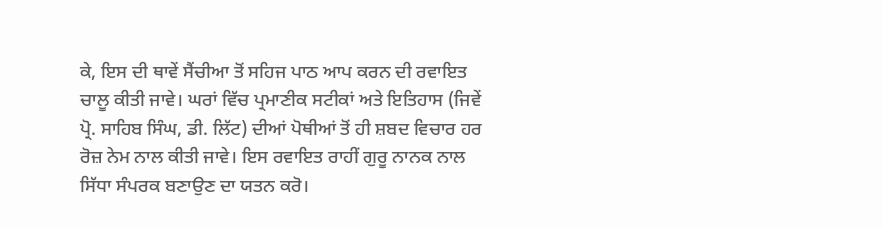ਕੇ, ਇਸ ਦੀ ਥਾਵੇਂ ਸੈਂਚੀਆ ਤੋਂ ਸਹਿਜ ਪਾਠ ਆਪ ਕਰਨ ਦੀ ਰਵਾਇਤ ਚਾਲੂ ਕੀਤੀ ਜਾਵੇ। ਘਰਾਂ ਵਿੱਚ ਪ੍ਰਮਾਣੀਕ ਸਟੀਕਾਂ ਅਤੇ ਇਤਿਹਾਸ (ਜਿਵੇਂ ਪ੍ਰੋ. ਸਾਹਿਬ ਸਿੰਘ, ਡੀ. ਲਿੱਟ) ਦੀਆਂ ਪੋਥੀਆਂ ਤੋਂ ਹੀ ਸ਼ਬਦ ਵਿਚਾਰ ਹਰ ਰੋਜ਼ ਨੇਮ ਨਾਲ ਕੀਤੀ ਜਾਵੇ। ਇਸ ਰਵਾਇਤ ਰਾਹੀਂ ਗੁਰੂ ਨਾਨਕ ਨਾਲ ਸਿੱਧਾ ਸੰਪਰਕ ਬਣਾਉਣ ਦਾ ਯਤਨ ਕਰੋ।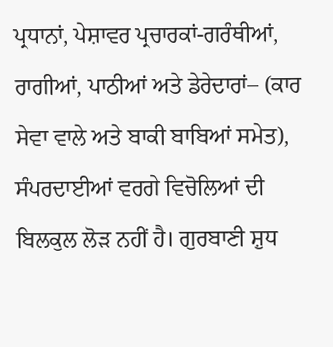ਪ੍ਰਧਾਨਾਂ, ਪੇਸ਼ਾਵਰ ਪ੍ਰਚਾਰਕਾਂ-ਗਰੰਥੀਆਂ, ਰਾਗੀਆਂ, ਪਾਠੀਆਂ ਅਤੇ ਡੇਰੇਦਾਰਾਂ– (ਕਾਰ ਸੇਵਾ ਵਾਲੇ ਅਤੇ ਬਾਕੀ ਬਾਬਿਆਂ ਸਮੇਤ), ਸੰਪਰਦਾਈਆਂ ਵਰਗੇ ਵਿਚੋਲਿਆਂ ਦੀ ਬਿਲਕੁਲ ਲੋੜ ਨਹੀਂ ਹੈ। ਗੁਰਬਾਣੀ ਸ਼ੁਧ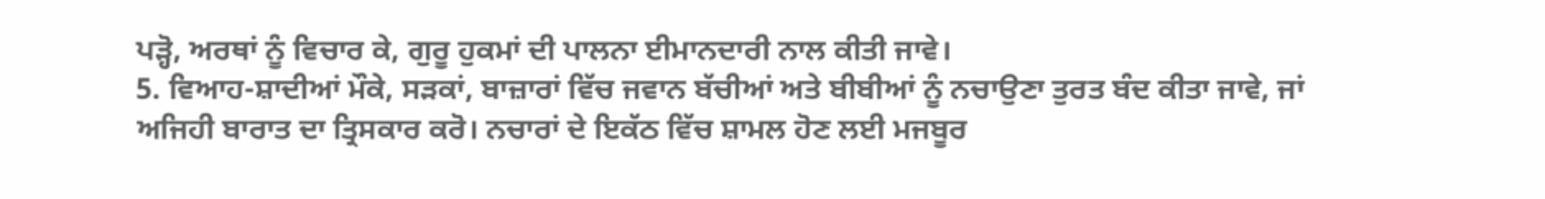ਪੜ੍ਹੋ, ਅਰਥਾਂ ਨੂੰ ਵਿਚਾਰ ਕੇ, ਗੁਰੂ ਹੁਕਮਾਂ ਦੀ ਪਾਲਨਾ ਈਮਾਨਦਾਰੀ ਨਾਲ ਕੀਤੀ ਜਾਵੇ।
5. ਵਿਆਹ-ਸ਼ਾਦੀਆਂ ਮੌਕੇ, ਸੜਕਾਂ, ਬਾਜ਼ਾਰਾਂ ਵਿੱਚ ਜਵਾਨ ਬੱਚੀਆਂ ਅਤੇ ਬੀਬੀਆਂ ਨੂੰ ਨਚਾਉਣਾ ਤੁਰਤ ਬੰਦ ਕੀਤਾ ਜਾਵੇ, ਜਾਂ ਅਜਿਹੀ ਬਾਰਾਤ ਦਾ ਤ੍ਰਿਸਕਾਰ ਕਰੋ। ਨਚਾਰਾਂ ਦੇ ਇਕੱਠ ਵਿੱਚ ਸ਼ਾਮਲ ਹੋਣ ਲਈ ਮਜਬੂਰ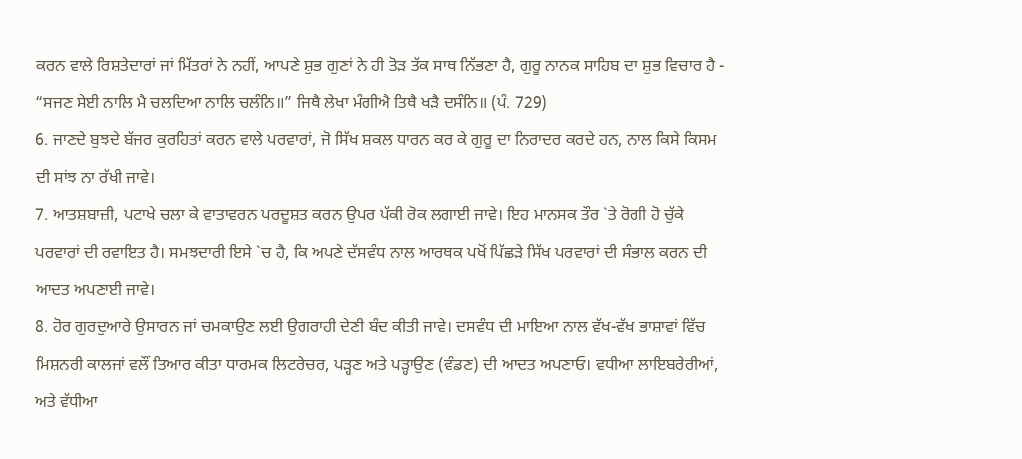ਕਰਨ ਵਾਲੇ ਰਿਸ਼ਤੇਦਾਰਾਂ ਜਾਂ ਮਿੱਤਰਾਂ ਨੇ ਨਹੀਂ, ਆਪਣੇ ਸ਼ੁਭ ਗੁਣਾਂ ਨੇ ਹੀ ਤੋੜ ਤੱਕ ਸਾਥ ਨਿੱਭਣਾ ਹੈ, ਗੁਰੂ ਨਾਨਕ ਸਾਹਿਬ ਦਾ ਸ਼ੁਭ ਵਿਚਾਰ ਹੈ - “ਸਜਣ ਸੇਈ ਨਾਲਿ ਮੈ ਚਲਦਿਆ ਨਾਲਿ ਚਲੰਨਿ॥” ਜਿਥੈ ਲੇਖਾ ਮੰਗੀਐ ਤਿਥੈ ਖੜੈ ਦਸੰਨਿ॥ (ਪੰ. 729)
6. ਜਾਣਦੇ ਬੁਝਦੇ ਬੱਜਰ ਕੁਰਹਿਤਾਂ ਕਰਨ ਵਾਲੇ ਪਰਵਾਰਾਂ, ਜੋ ਸਿੱਖ ਸ਼ਕਲ ਧਾਰਨ ਕਰ ਕੇ ਗੁਰੂ ਦਾ ਨਿਰਾਦਰ ਕਰਦੇ ਹਨ, ਨਾਲ ਕਿਸੇ ਕਿਸਮ ਦੀ ਸਾਂਝ ਨਾ ਰੱਖੀ ਜਾਵੇ।
7. ਆਤਸ਼ਬਾਜ਼ੀ, ਪਟਾਖੇ ਚਲਾ ਕੇ ਵਾਤਾਵਰਨ ਪਰਦੂਸ਼ਤ ਕਰਨ ਉਪਰ ਪੱਕੀ ਰੋਕ ਲਗਾਈ ਜਾਵੇ। ਇਹ ਮਾਨਸਕ ਤੌਰ `ਤੇ ਰੋਗੀ ਹੋ ਚੁੱਕੇ ਪਰਵਾਰਾਂ ਦੀ ਰਵਾਇਤ ਹੈ। ਸਮਝਦਾਰੀ ਇਸੇ `ਚ ਹੈ, ਕਿ ਅਪਣੇ ਦੱਸਵੰਧ ਨਾਲ ਆਰਥਕ ਪਖੋਂ ਪਿੱਛੜੇ ਸਿੱਖ ਪਰਵਾਰਾਂ ਦੀ ਸੰਭਾਲ ਕਰਨ ਦੀ ਆਦਤ ਅਪਣਾਈ ਜਾਵੇ।
8. ਹੋਰ ਗੁਰਦੁਆਰੇ ਉਸਾਰਨ ਜਾਂ ਚਮਕਾਉਣ ਲਈ ਉਗਰਾਹੀ ਦੇਣੀ ਬੰਦ ਕੀਤੀ ਜਾਵੇ। ਦਸਵੰਧ ਦੀ ਮਾਇਆ ਨਾਲ ਵੱਖ-ਵੱਖ ਭਾਸ਼ਾਵਾਂ ਵਿੱਚ ਮਿਸ਼ਨਰੀ ਕਾਲਜਾਂ ਵਲੌਂ ਤਿਆਰ ਕੀਤਾ ਧਾਰਮਕ ਲਿਟਰੇਚਰ, ਪੜ੍ਹਣ ਅਤੇ ਪੜ੍ਹਾਉਣ (ਵੰਡਣ) ਦੀ ਆਦਤ ਅਪਣਾਓ। ਵਧੀਆ ਲਾਇਬਰੇਰੀਆਂ, ਅਤੇ ਵੱਧੀਆ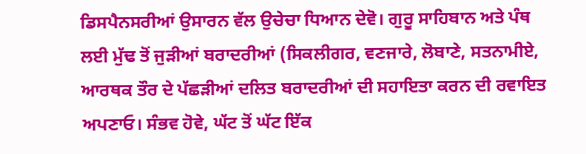ਡਿਸਪੈਨਸਰੀਆਂ ਉਸਾਰਨ ਵੱਲ ਉਚੇਚਾ ਧਿਆਨ ਦੇਵੋ। ਗੁਰੂ ਸਾਹਿਬਾਨ ਅਤੇ ਪੰਥ ਲਈ ਮੁੱਢ ਤੋਂ ਜੁੜੀਆਂ ਬਰਾਦਰੀਆਂ (ਸਿਕਲੀਗਰ, ਵਣਜਾਰੇ, ਲੋਬਾਣੇ, ਸਤਨਾਮੀਏ, ਆਰਥਕ ਤੌਰ ਦੇ ਪੱਛੜੀਆਂ ਦਲਿਤ ਬਰਾਦਰੀਆਂ ਦੀ ਸਹਾਇਤਾ ਕਰਨ ਦੀ ਰਵਾਇਤ ਅਪਣਾਓ। ਸੰਭਵ ਹੋਵੇ, ਘੱਟ ਤੋਂ ਘੱਟ ਇੱਕ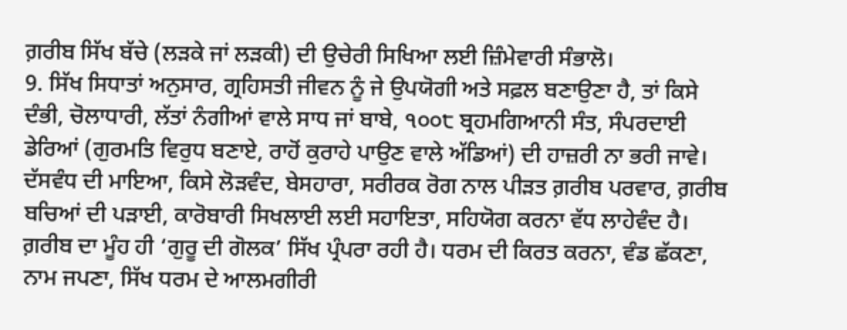ਗ਼ਰੀਬ ਸਿੱਖ ਬੱਚੇ (ਲੜਕੇ ਜਾਂ ਲੜਕੀ) ਦੀ ਉਚੇਰੀ ਸਿਖਿਆ ਲਈ ਜ਼ਿੰਮੇਵਾਰੀ ਸੰਭਾਲੋ।
9. ਸਿੱਖ ਸਿਧਾਤਾਂ ਅਨੁਸਾਰ, ਗ੍ਰਹਿਸਤੀ ਜੀਵਨ ਨੂੰ ਜੇ ਉਪਯੋਗੀ ਅਤੇ ਸਫ਼ਲ ਬਣਾਉਣਾ ਹੈ, ਤਾਂ ਕਿਸੇ ਦੰਭੀ, ਚੋਲਾਧਾਰੀ, ਲੱਤਾਂ ਨੰਗੀਆਂ ਵਾਲੇ ਸਾਧ ਜਾਂ ਬਾਬੇ, ੧੦੦੮ ਬ੍ਰਹਮਗਿਆਨੀ ਸੰਤ, ਸੰਪਰਦਾਈ ਡੇਰਿਆਂ (ਗੁਰਮਤਿ ਵਿਰੁਧ ਬਣਾਏ, ਰਾਹੋਂ ਕੁਰਾਹੇ ਪਾਉਣ ਵਾਲੇ ਅੱਡਿਆਂ) ਦੀ ਹਾਜ਼ਰੀ ਨਾ ਭਰੀ ਜਾਵੇ। ਦੱਸਵੰਧ ਦੀ ਮਾਇਆ, ਕਿਸੇ ਲੋੜਵੰਦ, ਬੇਸਹਾਰਾ, ਸਰੀਰਕ ਰੋਗ ਨਾਲ ਪੀੜਤ ਗ਼ਰੀਬ ਪਰਵਾਰ, ਗ਼ਰੀਬ ਬਚਿਆਂ ਦੀ ਪੜਾਈ, ਕਾਰੋਬਾਰੀ ਸਿਖਲਾਈ ਲਈ ਸਹਾਇਤਾ, ਸਹਿਯੋਗ ਕਰਨਾ ਵੱਧ ਲਾਹੇਵੰਦ ਹੈ। ਗ਼ਰੀਬ ਦਾ ਮੂੰਹ ਹੀ ‘ਗੁਰੂ ਦੀ ਗੋਲਕ’ ਸਿੱਖ ਪ੍ਰੰਪਰਾ ਰਹੀ ਹੈ। ਧਰਮ ਦੀ ਕਿਰਤ ਕਰਨਾ, ਵੰਡ ਛੱਕਣਾ, ਨਾਮ ਜਪਣਾ, ਸਿੱਖ ਧਰਮ ਦੇ ਆਲਮਗੀਰੀ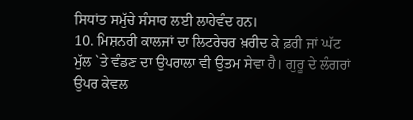ਸਿਧਾਂਤ ਸਮੁੱਚੇ ਸੰਸਾਰ ਲਈ ਲਾਹੇਵੰਦ ਹਨ।
10. ਮਿਸ਼ਨਰੀ ਕਾਲਜਾਂ ਦਾ ਲਿਟਰੇਚਰ ਖ਼ਰੀਦ ਕੇ ਫ਼ਰੀ ਜਾਂ ਘੱਟ ਮੁੱਲ `ਤੇ ਵੰਡਣ ਦਾ ਉਪਰਾਲਾ ਵੀ ਉਤਮ ਸੇਵਾ ਹੈ। ਗੁਰੂ ਦੇ ਲੰਗਰਾਂ ਉਪਰ ਕੇਵਲ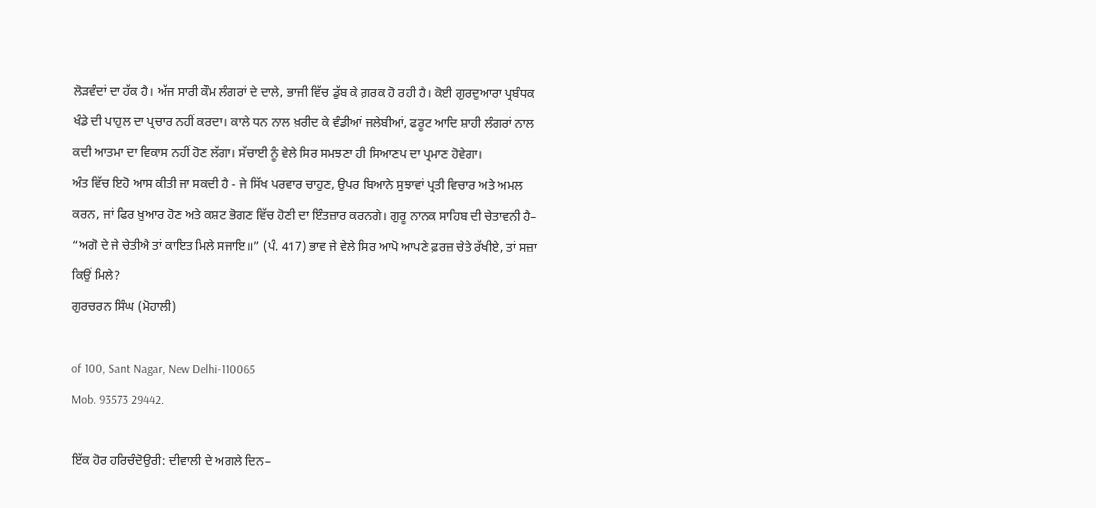ਲੋੜਵੰਦਾਂ ਦਾ ਹੱਕ ਹੈ। ਅੱਜ ਸਾਰੀ ਕੌਮ ਲੰਗਰਾਂ ਦੇ ਦਾਲੇ, ਭਾਜੀ ਵਿੱਚ ਡੁੱਬ ਕੇ ਗ਼ਰਕ ਹੋ ਰਹੀ ਹੈ। ਕੋਈ ਗੁਰਦੁਆਰਾ ਪ੍ਰਬੰਧਕ ਖੰਡੇ ਦੀ ਪਾਹੁਲ ਦਾ ਪ੍ਰਚਾਰ ਨਹੀਂ ਕਰਦਾ। ਕਾਲੇ ਧਨ ਨਾਲ ਖ਼ਰੀਦ ਕੇ ਵੰਡੀਆਂ ਜਲੇਬੀਆਂ, ਫਰੂਟ ਆਦਿ ਸ਼ਾਹੀ ਲੰਗਰਾਂ ਨਾਲ ਕਦੀ ਆਤਮਾ ਦਾ ਵਿਕਾਸ ਨਹੀਂ ਹੋਣ ਲੱਗਾ। ਸੱਚਾਈ ਨੂੰ ਵੇਲੇ ਸਿਰ ਸਮਝਣਾ ਹੀ ਸਿਆਣਪ ਦਾ ਪ੍ਰਮਾਣ ਹੋਵੇਗਾ।
ਅੰਤ ਵਿੱਚ ਇਹੋ ਆਸ ਕੀਤੀ ਜਾ ਸਕਦੀ ਹੈ - ਜੇ ਸਿੱਖ ਪਰਵਾਰ ਚਾਹੁਣ, ਉਪਰ ਬਿਆਨੇ ਸੁਝਾਵਾਂ ਪ੍ਰਤੀ ਵਿਚਾਰ ਅਤੇ ਅਮਲ ਕਰਨ, ਜਾਂ ਫਿਰ ਖ਼ੁਆਰ ਹੋਣ ਅਤੇ ਕਸ਼ਟ ਭੋਗਣ ਵਿੱਚ ਹੋਣੀ ਦਾ ਇੰਤਜ਼ਾਰ ਕਰਨਗੇ। ਗੁਰੂ ਨਾਨਕ ਸਾਹਿਬ ਦੀ ਚੇਤਾਵਨੀ ਹੈ– “ਅਗੋ ਦੇ ਜੇ ਚੇਤੀਐ ਤਾਂ ਕਾਇਤ ਮਿਲੇ ਸਜਾਇ॥” (ਪੰ. 417) ਭਾਵ ਜੇ ਵੇਲੇ ਸਿਰ ਆਪੋ ਆਪਣੇ ਫ਼ਰਜ਼ ਚੇਤੇ ਰੱਖੀਏ, ਤਾਂ ਸਜ਼ਾ ਕਿਉਂ ਮਿਲੇ?
ਗੁਰਚਰਨ ਸਿੰਘ (ਮੋਹਾਲੀ)

of 100, Sant Nagar, New Delhi-110065
Mob. 93573 29442.

ਇੱਕ ਹੋਰ ਹਰਿਚੰਦੋਉਰੀ: ਦੀਵਾਲੀ ਦੇ ਅਗਲੇ ਦਿਨ–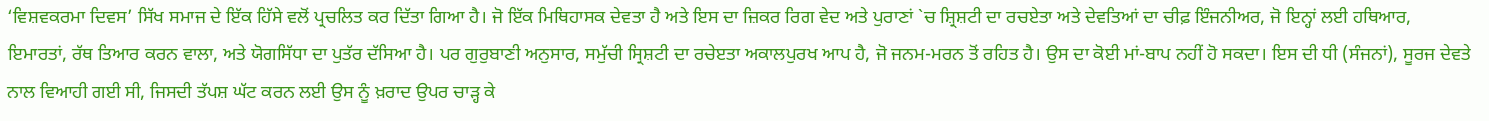‘ਵਿਸ਼ਵਕਰਮਾ ਦਿਵਸ’ ਸਿੱਖ ਸਮਾਜ ਦੇ ਇੱਕ ਹਿੱਸੇ ਵਲੋਂ ਪ੍ਰਚਲਿਤ ਕਰ ਦਿੱਤਾ ਗਿਆ ਹੈ। ਜੋ ਇੱਕ ਮਿਥਿਹਾਸਕ ਦੇਵਤਾ ਹੈ ਅਤੇ ਇਸ ਦਾ ਜ਼ਿਕਰ ਰਿਗ ਵੇਦ ਅਤੇ ਪੁਰਾਣਾਂ `ਚ ਸ਼੍ਰਿਸ਼ਟੀ ਦਾ ਰਚਏਤਾ ਅਤੇ ਦੇਵਤਿਆਂ ਦਾ ਚੀਫ਼ ਇੰਜਨੀਅਰ, ਜੋ ਇਨ੍ਹਾਂ ਲਈ ਹਥਿਆਰ, ਇਮਾਰਤਾਂ, ਰੱਥ ਤਿਆਰ ਕਰਨ ਵਾਲਾ, ਅਤੇ ਯੋਗਸਿੱਧਾ ਦਾ ਪੁਤੱਰ ਦੱਸਿਆ ਹੈ। ਪਰ ਗੁਰੁਬਾਣੀ ਅਨੁਸਾਰ, ਸਮੁੱਚੀ ਸ੍ਰਿਸ਼ਟੀ ਦਾ ਰਚੇੲਤਾ ਅਕਾਲਪੁਰਖ ਆਪ ਹੈ, ਜੋ ਜਨਮ-ਮਰਨ ਤੋਂ ਰਹਿਤ ਹੈ। ਉਸ ਦਾ ਕੋਈ ਮਾਂ-ਬਾਪ ਨਹੀਂ ਹੋ ਸਕਦਾ। ਇਸ ਦੀ ਧੀ (ਸੰਜਨਾਂ), ਸੂਰਜ ਦੇਵਤੇ ਨਾਲ ਵਿਆਹੀ ਗਈ ਸੀ, ਜਿਸਦੀ ਤੱਪਸ਼ ਘੱਟ ਕਰਨ ਲਈ ਉਸ ਨੂੰ ਖ਼ਰਾਦ ਉਪਰ ਚਾੜ੍ਹ ਕੇ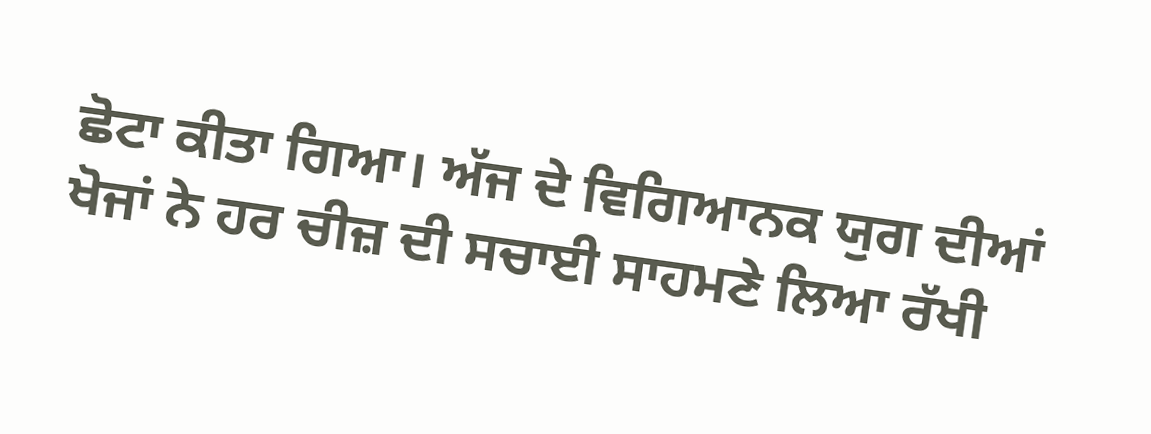ਛੋਟਾ ਕੀਤਾ ਗਿਆ। ਅੱਜ ਦੇ ਵਿਗਿਆਨਕ ਯੁਗ ਦੀਆਂ ਖੋਜਾਂ ਨੇ ਹਰ ਚੀਜ਼ ਦੀ ਸਚਾਈ ਸਾਹਮਣੇ ਲਿਆ ਰੱਖੀ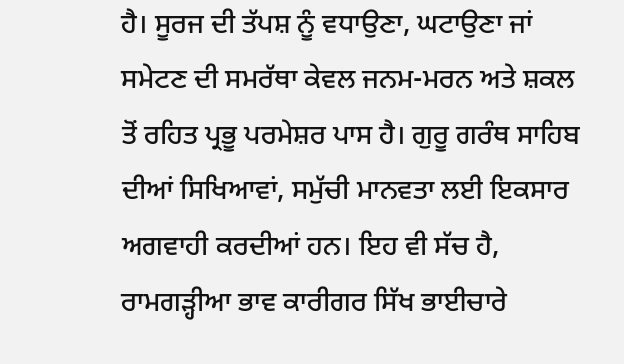ਹੈ। ਸੂਰਜ ਦੀ ਤੱਪਸ਼ ਨੂੰ ਵਧਾਉਣਾ, ਘਟਾਉਣਾ ਜਾਂ ਸਮੇਟਣ ਦੀ ਸਮਰੱਥਾ ਕੇਵਲ ਜਨਮ-ਮਰਨ ਅਤੇ ਸ਼ਕਲ ਤੋਂ ਰਹਿਤ ਪ੍ਰਭੂ ਪਰਮੇਸ਼ਰ ਪਾਸ ਹੈ। ਗੁਰੂ ਗਰੰਥ ਸਾਹਿਬ ਦੀਆਂ ਸਿਖਿਆਵਾਂ, ਸਮੁੱਚੀ ਮਾਨਵਤਾ ਲਈ ਇਕਸਾਰ ਅਗਵਾਹੀ ਕਰਦੀਆਂ ਹਨ। ਇਹ ਵੀ ਸੱਚ ਹੈ, ਰਾਮਗੜ੍ਹੀਆ ਭਾਵ ਕਾਰੀਗਰ ਸਿੱਖ ਭਾਈਚਾਰੇ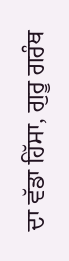ਦਾ ਵੱਡਾ ਹਿੱਸਾ, ਗੁਰੂ ਗਰੰਥ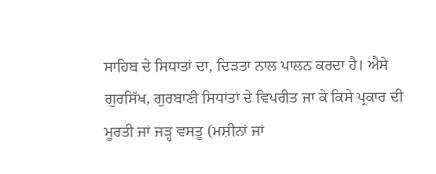ਸਾਹਿਬ ਦੇ ਸਿਧਾਤਾਂ ਦਾ, ਦਿੜਤਾ ਨਾਲ ਪਾਲਨ ਕਰਦਾ ਹੈ। ਐਸੇ ਗੁਰਸਿੱਖ, ਗੁਰਬਾਣੀ ਸਿਧਾਂਤਾਂ ਦੇ ਵਿਪਰੀਤ ਜਾ ਕੇ ਕਿਸੇ ਪ੍ਰਕਾਰ ਦੀ ਮੂਰਤੀ ਜਾਂ ਜੜ੍ਹ ਵਸਤੂ (ਮਸ਼ੀਨਾਂ ਜਾਂ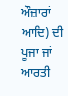ਔਜ਼ਾਰਾਂ ਆਦਿ) ਦੀ ਪੂਜਾ ਜਾਂ ਆਰਤੀ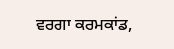ਵਰਗਾ ਕਰਮਕਾਂਡ,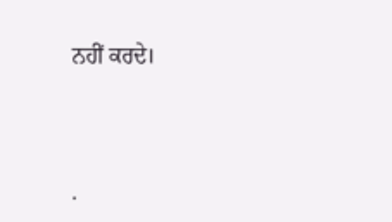ਨਹੀਂ ਕਰਦੇ।




.